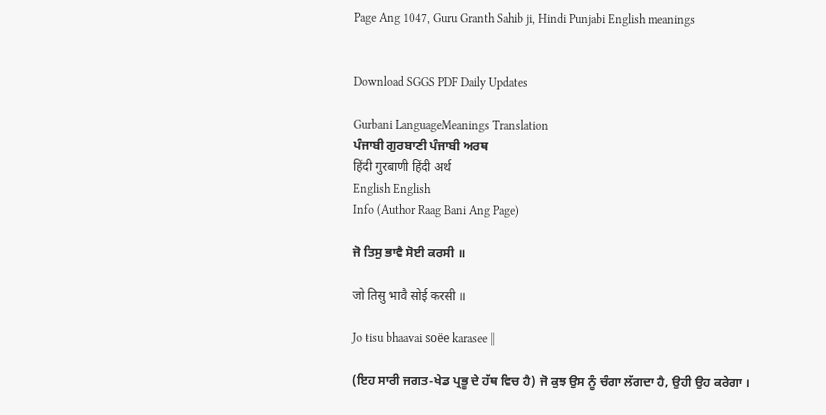Page Ang 1047, Guru Granth Sahib ji, Hindi Punjabi English meanings


Download SGGS PDF Daily Updates

Gurbani LanguageMeanings Translation
ਪੰਜਾਬੀ ਗੁਰਬਾਣੀ ਪੰਜਾਬੀ ਅਰਥ
हिंदी गुरबाणी हिंदी अर्थ
English English
Info (Author Raag Bani Ang Page)

ਜੋ ਤਿਸੁ ਭਾਵੈ ਸੋਈ ਕਰਸੀ ॥

जो तिसु भावै सोई करसी ॥

Jo ŧisu bhaavai soëe karasee ||

(ਇਹ ਸਾਰੀ ਜਗਤ-ਖੇਡ ਪ੍ਰਭੂ ਦੇ ਹੱਥ ਵਿਚ ਹੈ) ਜੋ ਕੁਝ ਉਸ ਨੂੰ ਚੰਗਾ ਲੱਗਦਾ ਹੈ, ਉਹੀ ਉਹ ਕਰੇਗਾ ।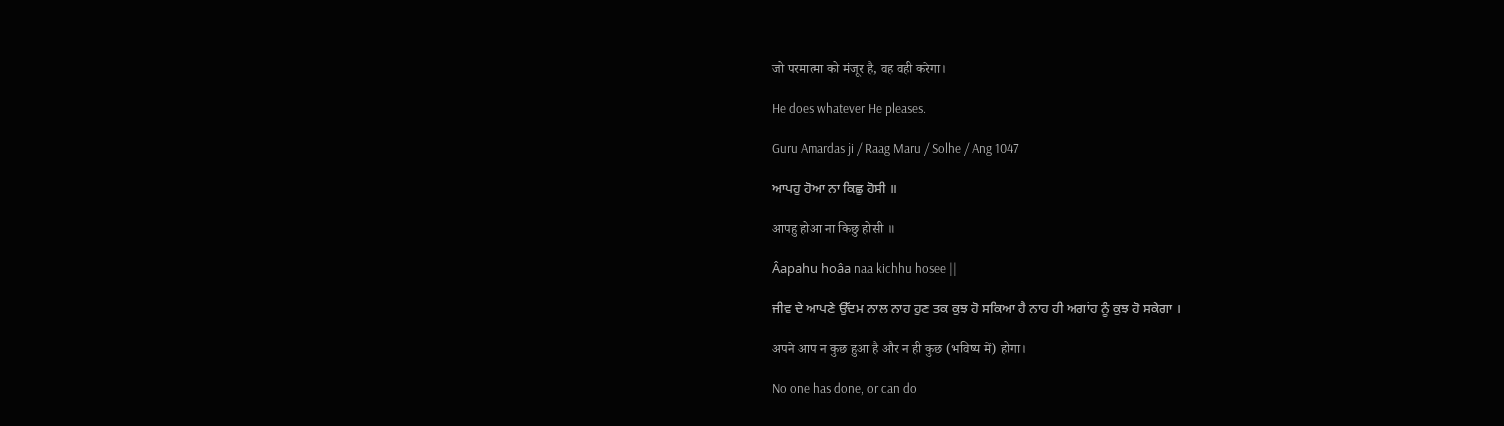जो परमात्मा को मंजूर है, वह वही करेगा।

He does whatever He pleases.

Guru Amardas ji / Raag Maru / Solhe / Ang 1047

ਆਪਹੁ ਹੋਆ ਨਾ ਕਿਛੁ ਹੋਸੀ ॥

आपहु होआ ना किछु होसी ॥

Âapahu hoâa naa kichhu hosee ||

ਜੀਵ ਦੇ ਆਪਣੇ ਉੱਦਮ ਨਾਲ ਨਾਹ ਹੁਣ ਤਕ ਕੁਝ ਹੋ ਸਕਿਆ ਹੈ ਨਾਹ ਹੀ ਅਗਾਂਹ ਨੂੰ ਕੁਝ ਹੋ ਸਕੇਗਾ ।

अपने आप न कुछ हुआ है और न ही कुछ (भविष्य में) होगा।

No one has done, or can do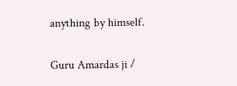anything by himself.

Guru Amardas ji /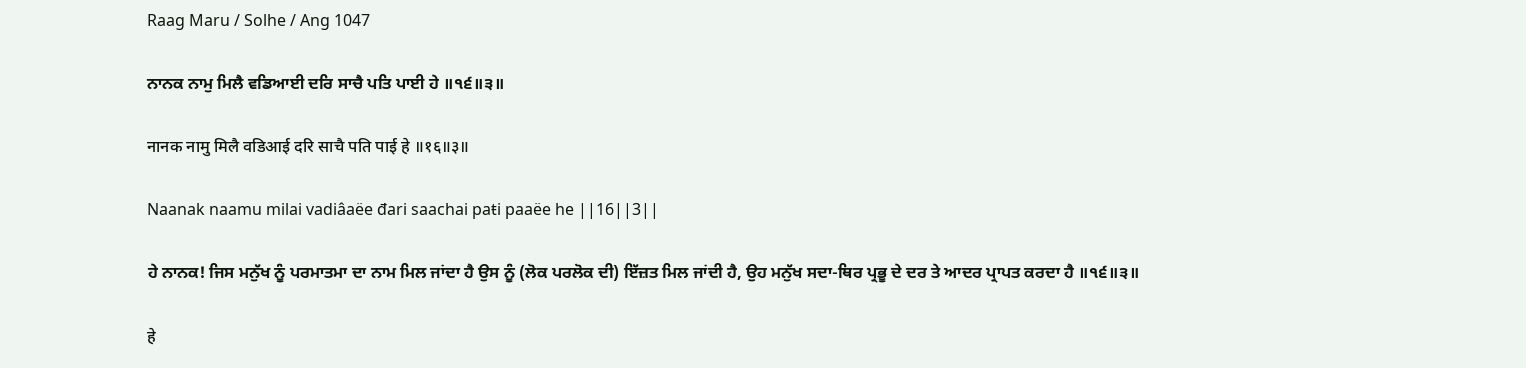Raag Maru / Solhe / Ang 1047

ਨਾਨਕ ਨਾਮੁ ਮਿਲੈ ਵਡਿਆਈ ਦਰਿ ਸਾਚੈ ਪਤਿ ਪਾਈ ਹੇ ॥੧੬॥੩॥

नानक नामु मिलै वडिआई दरि साचै पति पाई हे ॥१६॥३॥

Naanak naamu milai vadiâaëe đari saachai paŧi paaëe he ||16||3||

ਹੇ ਨਾਨਕ! ਜਿਸ ਮਨੁੱਖ ਨੂੰ ਪਰਮਾਤਮਾ ਦਾ ਨਾਮ ਮਿਲ ਜਾਂਦਾ ਹੈ ਉਸ ਨੂੰ (ਲੋਕ ਪਰਲੋਕ ਦੀ) ਇੱਜ਼ਤ ਮਿਲ ਜਾਂਦੀ ਹੈ, ਉਹ ਮਨੁੱਖ ਸਦਾ-ਥਿਰ ਪ੍ਰਭੂ ਦੇ ਦਰ ਤੇ ਆਦਰ ਪ੍ਰਾਪਤ ਕਰਦਾ ਹੈ ॥੧੬॥੩॥

हे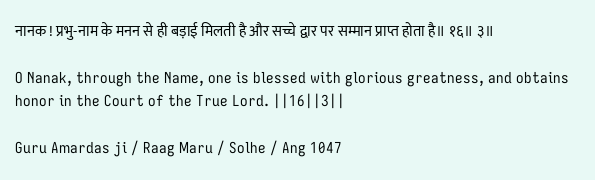नानक ! प्रभु-नाम के मनन से ही बड़ाई मिलती है और सच्चे द्वार पर सम्मान प्राप्त होता है॥ १६॥ ३॥

O Nanak, through the Name, one is blessed with glorious greatness, and obtains honor in the Court of the True Lord. ||16||3||

Guru Amardas ji / Raag Maru / Solhe / Ang 1047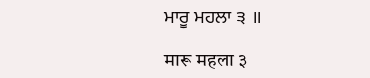ਮਾਰੂ ਮਹਲਾ ੩ ॥

मारू महला ३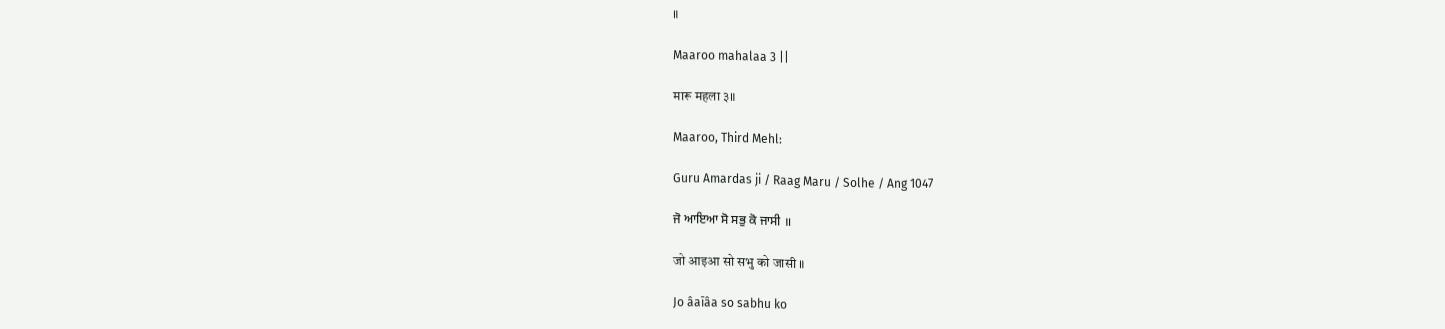॥

Maaroo mahalaa 3 ||

मारू महला ३॥

Maaroo, Third Mehl:

Guru Amardas ji / Raag Maru / Solhe / Ang 1047

ਜੋ ਆਇਆ ਸੋ ਸਭੁ ਕੋ ਜਾਸੀ ॥

जो आइआ सो सभु को जासी ॥

Jo âaīâa so sabhu ko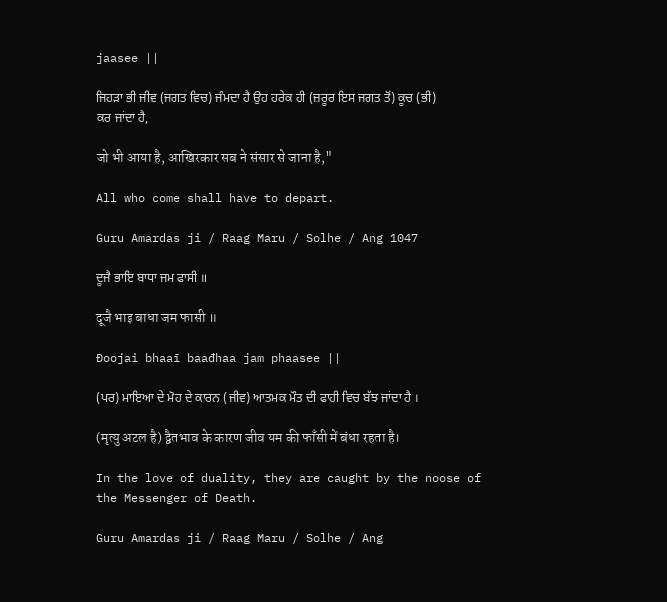jaasee ||

ਜਿਹੜਾ ਭੀ ਜੀਵ (ਜਗਤ ਵਿਚ) ਜੰਮਦਾ ਹੈ ਉਹ ਹਰੇਕ ਹੀ (ਜ਼ਰੂਰ ਇਸ ਜਗਤ ਤੋਂ) ਕੂਚ (ਭੀ) ਕਰ ਜਾਂਦਾ ਹੈ,

जो भी आया है, आखिरकार सब ने संसार से जाना है,"

All who come shall have to depart.

Guru Amardas ji / Raag Maru / Solhe / Ang 1047

ਦੂਜੈ ਭਾਇ ਬਾਧਾ ਜਮ ਫਾਸੀ ॥

दूजै भाइ बाधा जम फासी ॥

Đoojai bhaaī baađhaa jam phaasee ||

(ਪਰ) ਮਾਇਆ ਦੇ ਮੋਹ ਦੇ ਕਾਰਨ (ਜੀਵ) ਆਤਮਕ ਮੌਤ ਦੀ ਫਾਹੀ ਵਿਚ ਬੱਝ ਜਾਂਦਾ ਹੈ ।

(मृत्यु अटल है) द्वैतभाव के कारण जीव यम की फाँसी में बंधा रहता है।

In the love of duality, they are caught by the noose of the Messenger of Death.

Guru Amardas ji / Raag Maru / Solhe / Ang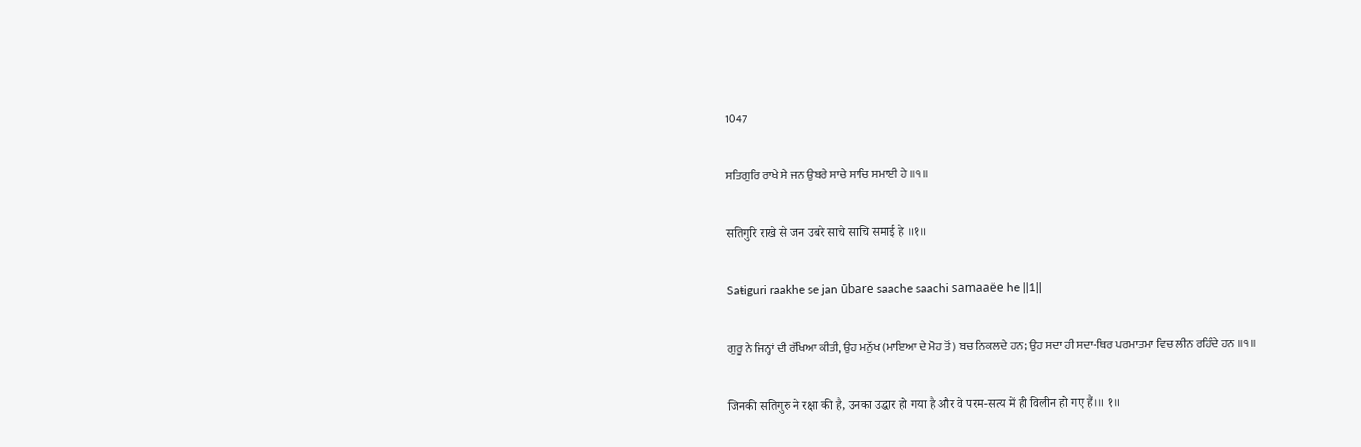1047

ਸਤਿਗੁਰਿ ਰਾਖੇ ਸੇ ਜਨ ਉਬਰੇ ਸਾਚੇ ਸਾਚਿ ਸਮਾਈ ਹੇ ॥੧॥

सतिगुरि राखे से जन उबरे साचे साचि समाई हे ॥१॥

Saŧiguri raakhe se jan ūbare saache saachi samaaëe he ||1||

ਗੁਰੂ ਨੇ ਜਿਨ੍ਹਾਂ ਦੀ ਰੱਖਿਆ ਕੀਤੀ, ਉਹ ਮਨੁੱਖ (ਮਾਇਆ ਦੇ ਮੋਹ ਤੋਂ) ਬਚ ਨਿਕਲਦੇ ਹਨ; ਉਹ ਸਦਾ ਹੀ ਸਦਾ-ਥਿਰ ਪਰਮਾਤਮਾ ਵਿਚ ਲੀਨ ਰਹਿੰਦੇ ਹਨ ॥੧॥

जिनकी सतिगुरु ने रक्षा की है, उनका उद्धार हो गया है और वे परम-सत्य में ही विलीन हो गए हैं।॥ १॥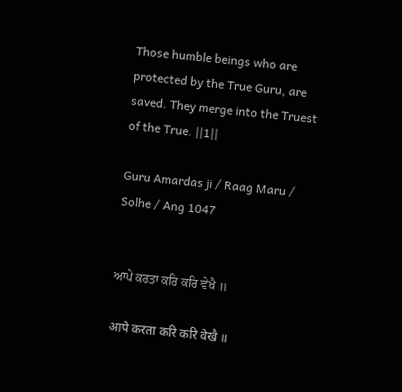Those humble beings who are protected by the True Guru, are saved. They merge into the Truest of the True. ||1||

Guru Amardas ji / Raag Maru / Solhe / Ang 1047


ਆਪੇ ਕਰਤਾ ਕਰਿ ਕਰਿ ਵੇਖੈ ॥

आपे करता करि करि वेखै ॥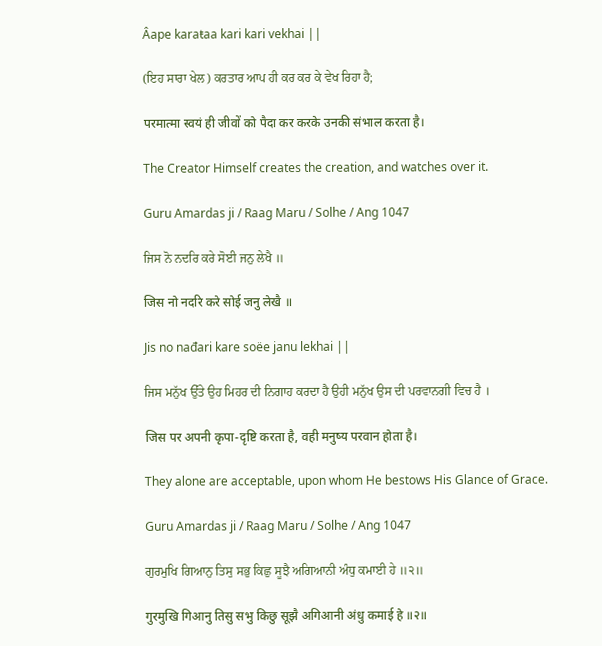Âape karaŧaa kari kari vekhai ||

(ਇਹ ਸਾਰਾ ਖੇਲ) ਕਰਤਾਰ ਆਪ ਹੀ ਕਰ ਕਰ ਕੇ ਵੇਖ ਰਿਹਾ ਹੈ;

परमात्मा स्वयं ही जीवों को पैदा कर करके उनकी संभाल करता है।

The Creator Himself creates the creation, and watches over it.

Guru Amardas ji / Raag Maru / Solhe / Ang 1047

ਜਿਸ ਨੋ ਨਦਰਿ ਕਰੇ ਸੋਈ ਜਨੁ ਲੇਖੈ ॥

जिस नो नदरि करे सोई जनु लेखै ॥

Jis no nađari kare soëe janu lekhai ||

ਜਿਸ ਮਨੁੱਖ ਉੱਤੇ ਉਹ ਮਿਹਰ ਦੀ ਨਿਗਾਹ ਕਰਦਾ ਹੈ ਉਹੀ ਮਨੁੱਖ ਉਸ ਦੀ ਪਰਵਾਨਗੀ ਵਿਚ ਹੈ ।

जिस पर अपनी कृपा-दृष्टि करता है, वही मनुष्य परवान होता है।

They alone are acceptable, upon whom He bestows His Glance of Grace.

Guru Amardas ji / Raag Maru / Solhe / Ang 1047

ਗੁਰਮੁਖਿ ਗਿਆਨੁ ਤਿਸੁ ਸਭੁ ਕਿਛੁ ਸੂਝੈ ਅਗਿਆਨੀ ਅੰਧੁ ਕਮਾਈ ਹੇ ॥੨॥

गुरमुखि गिआनु तिसु सभु किछु सूझै अगिआनी अंधु कमाई हे ॥२॥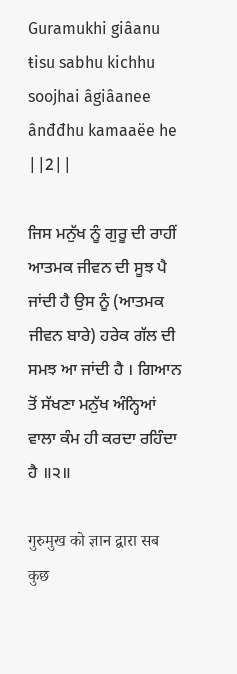Guramukhi giâanu ŧisu sabhu kichhu soojhai âgiâanee ânđđhu kamaaëe he ||2||

ਜਿਸ ਮਨੁੱਖ ਨੂੰ ਗੁਰੂ ਦੀ ਰਾਹੀਂ ਆਤਮਕ ਜੀਵਨ ਦੀ ਸੂਝ ਪੈ ਜਾਂਦੀ ਹੈ ਉਸ ਨੂੰ (ਆਤਮਕ ਜੀਵਨ ਬਾਰੇ) ਹਰੇਕ ਗੱਲ ਦੀ ਸਮਝ ਆ ਜਾਂਦੀ ਹੈ । ਗਿਆਨ ਤੋਂ ਸੱਖਣਾ ਮਨੁੱਖ ਅੰਨ੍ਹਿਆਂ ਵਾਲਾ ਕੰਮ ਹੀ ਕਰਦਾ ਰਹਿੰਦਾ ਹੈ ॥੨॥

गुरुमुख को ज्ञान द्वारा सब कुछ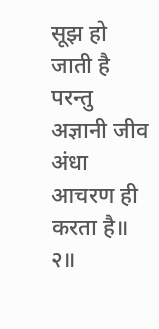सूझ हो जाती है परन्तु अज्ञानी जीव अंधा आचरण ही करता है॥ २॥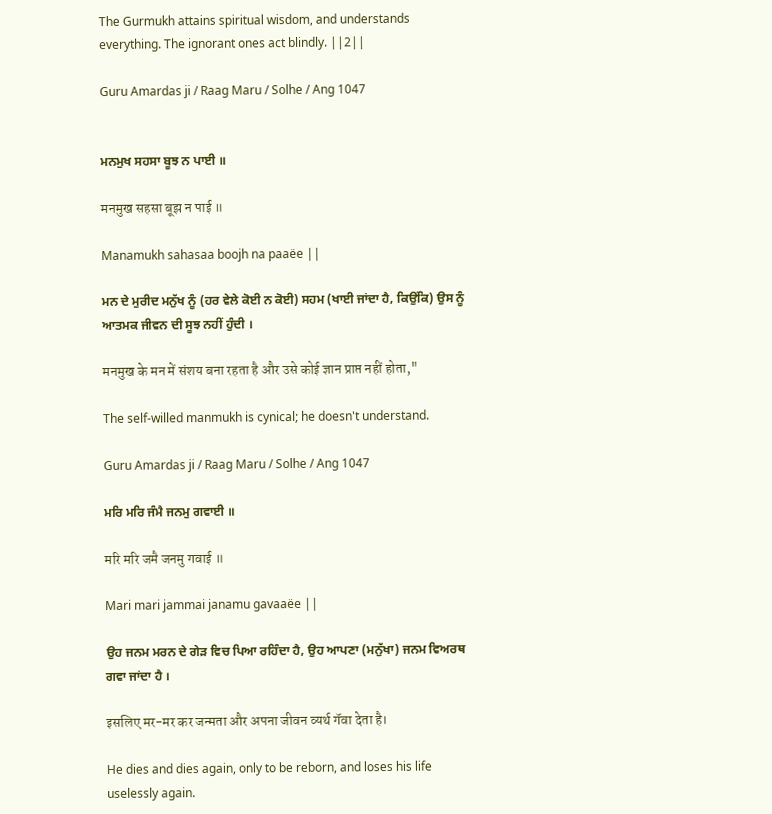The Gurmukh attains spiritual wisdom, and understands everything. The ignorant ones act blindly. ||2||

Guru Amardas ji / Raag Maru / Solhe / Ang 1047


ਮਨਮੁਖ ਸਹਸਾ ਬੂਝ ਨ ਪਾਈ ॥

मनमुख सहसा बूझ न पाई ॥

Manamukh sahasaa boojh na paaëe ||

ਮਨ ਦੇ ਮੁਰੀਦ ਮਨੁੱਖ ਨੂੰ (ਹਰ ਵੇਲੇ ਕੋਈ ਨ ਕੋਈ) ਸਹਮ (ਖਾਈ ਜਾਂਦਾ ਹੈ, ਕਿਉਂਕਿ) ਉਸ ਨੂੰ ਆਤਮਕ ਜੀਵਨ ਦੀ ਸੂਝ ਨਹੀਂ ਹੁੰਦੀ ।

मनमुख के मन में संशय बना रहता है और उसे कोई ज्ञान प्राप्त नहीं होता,"

The self-willed manmukh is cynical; he doesn't understand.

Guru Amardas ji / Raag Maru / Solhe / Ang 1047

ਮਰਿ ਮਰਿ ਜੰਮੈ ਜਨਮੁ ਗਵਾਈ ॥

मरि मरि जमै जनमु गवाई ॥

Mari mari jammai janamu gavaaëe ||

ਉਹ ਜਨਮ ਮਰਨ ਦੇ ਗੇੜ ਵਿਚ ਪਿਆ ਰਹਿੰਦਾ ਹੈ, ਉਹ ਆਪਣਾ (ਮਨੁੱਖਾ) ਜਨਮ ਵਿਅਰਥ ਗਵਾ ਜਾਂਦਾ ਹੈ ।

इसलिए मर-मर कर जन्मता और अपना जीवन व्यर्थ गॅवा देता है।

He dies and dies again, only to be reborn, and loses his life uselessly again.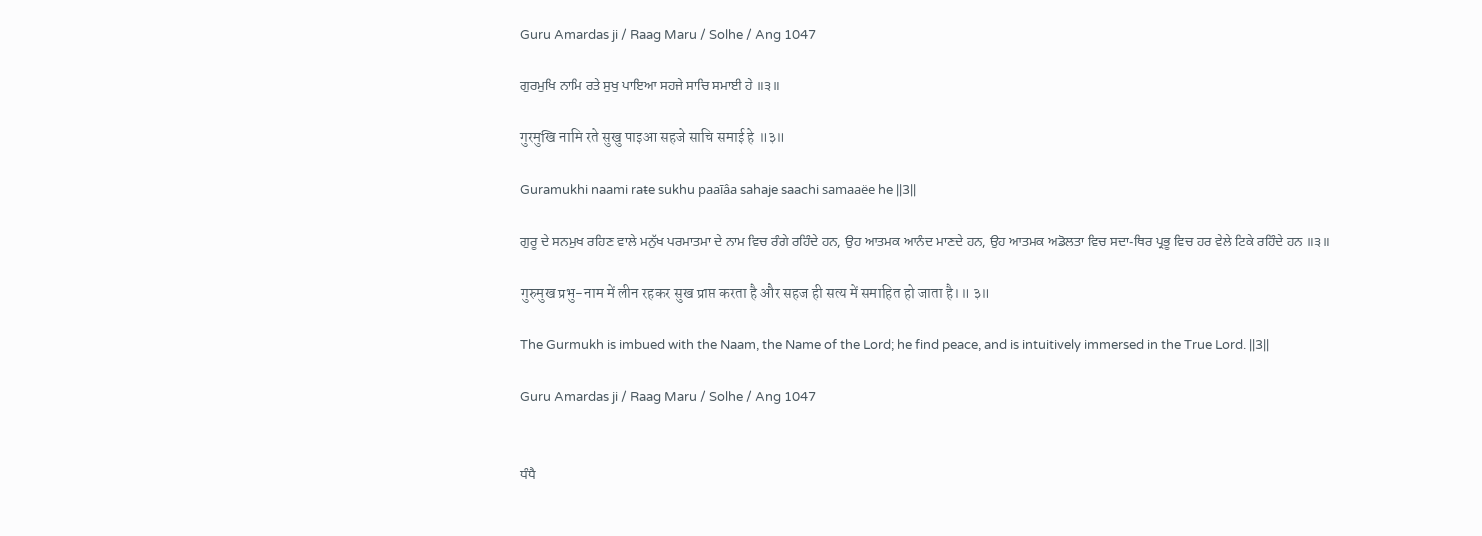Guru Amardas ji / Raag Maru / Solhe / Ang 1047

ਗੁਰਮੁਖਿ ਨਾਮਿ ਰਤੇ ਸੁਖੁ ਪਾਇਆ ਸਹਜੇ ਸਾਚਿ ਸਮਾਈ ਹੇ ॥੩॥

गुरमुखि नामि रते सुखु पाइआ सहजे साचि समाई हे ॥३॥

Guramukhi naami raŧe sukhu paaīâa sahaje saachi samaaëe he ||3||

ਗੁਰੂ ਦੇ ਸਨਮੁਖ ਰਹਿਣ ਵਾਲੇ ਮਨੁੱਖ ਪਰਮਾਤਮਾ ਦੇ ਨਾਮ ਵਿਚ ਰੰਗੇ ਰਹਿੰਦੇ ਹਨ, ਉਹ ਆਤਮਕ ਆਨੰਦ ਮਾਣਦੇ ਹਨ, ਉਹ ਆਤਮਕ ਅਡੋਲਤਾ ਵਿਚ ਸਦਾ-ਥਿਰ ਪ੍ਰਭੂ ਵਿਚ ਹਰ ਵੇਲੇ ਟਿਕੇ ਰਹਿੰਦੇ ਹਨ ॥੩॥

गुरुमुख प्रभु-नाम में लीन रहकर सुख प्राप्त करता है और सहज ही सत्य में समाहित हो जाता है।॥ ३॥

The Gurmukh is imbued with the Naam, the Name of the Lord; he find peace, and is intuitively immersed in the True Lord. ||3||

Guru Amardas ji / Raag Maru / Solhe / Ang 1047


ਧੰਧੈ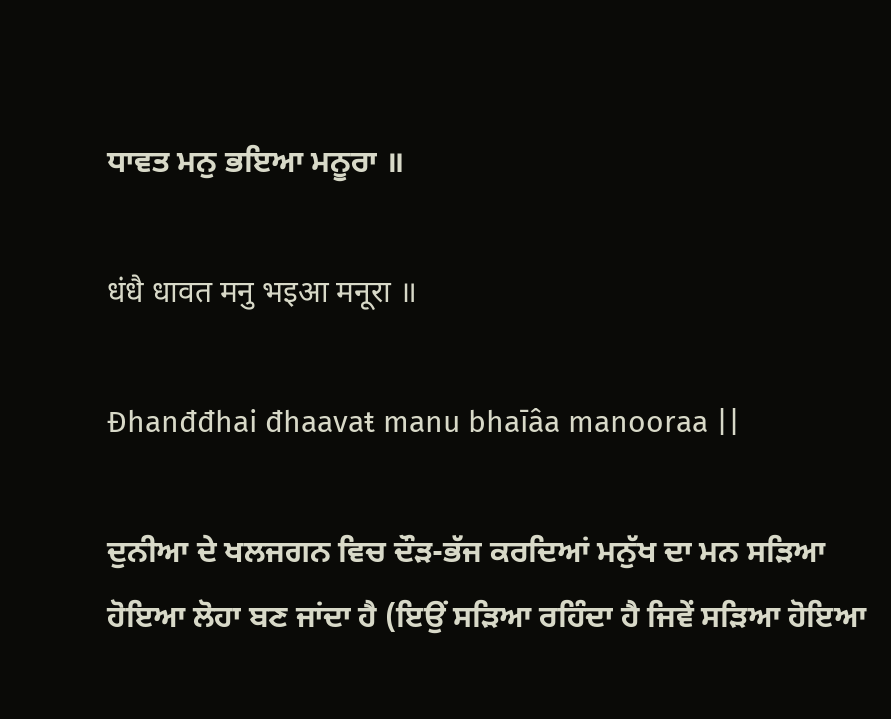ਧਾਵਤ ਮਨੁ ਭਇਆ ਮਨੂਰਾ ॥

धंधै धावत मनु भइआ मनूरा ॥

Đhanđđhai đhaavaŧ manu bhaīâa manooraa ||

ਦੁਨੀਆ ਦੇ ਖਲਜਗਨ ਵਿਚ ਦੌੜ-ਭੱਜ ਕਰਦਿਆਂ ਮਨੁੱਖ ਦਾ ਮਨ ਸੜਿਆ ਹੋਇਆ ਲੋਹਾ ਬਣ ਜਾਂਦਾ ਹੈ (ਇਉਂ ਸੜਿਆ ਰਹਿੰਦਾ ਹੈ ਜਿਵੇਂ ਸੜਿਆ ਹੋਇਆ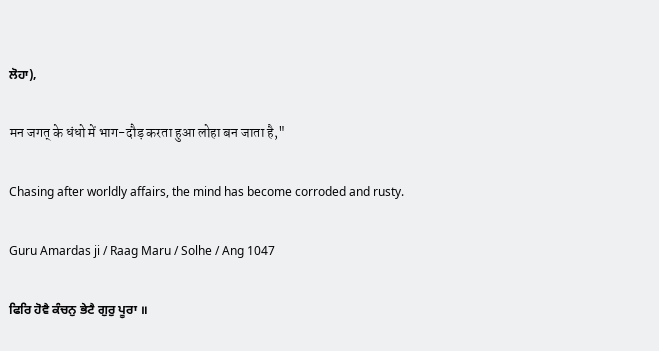ਲੋਹਾ),

मन जगत् के धंधो में भाग-दौड़ करता हुआ लोहा बन जाता है,"

Chasing after worldly affairs, the mind has become corroded and rusty.

Guru Amardas ji / Raag Maru / Solhe / Ang 1047

ਫਿਰਿ ਹੋਵੈ ਕੰਚਨੁ ਭੇਟੈ ਗੁਰੁ ਪੂਰਾ ॥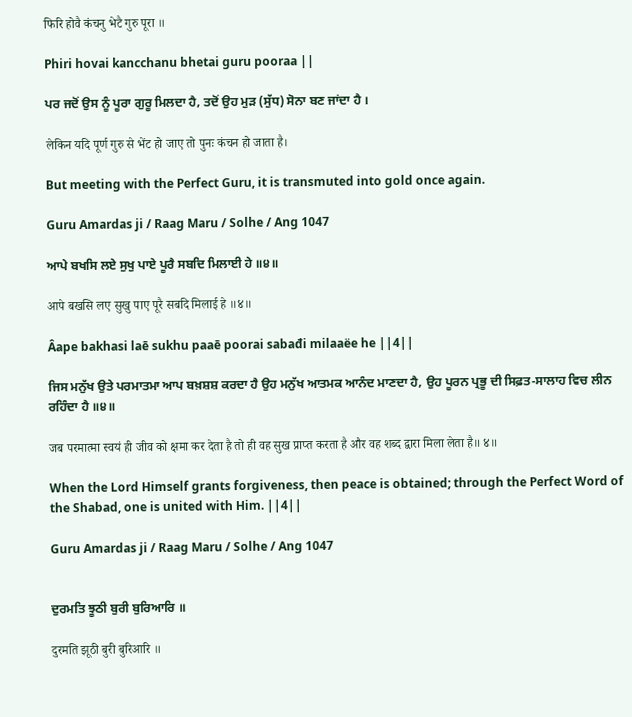फिरि होवै कंचनु भेटै गुरु पूरा ॥

Phiri hovai kancchanu bhetai guru pooraa ||

ਪਰ ਜਦੋਂ ਉਸ ਨੂੰ ਪੂਰਾ ਗੁਰੂ ਮਿਲਦਾ ਹੈ, ਤਦੋਂ ਉਹ ਮੁੜ (ਸੁੱਧ) ਸੋਨਾ ਬਣ ਜਾਂਦਾ ਹੈ ।

लेकिन यदि पूर्ण गुरु से भेंट हो जाए तो पुनः कंचन हो जाता है।

But meeting with the Perfect Guru, it is transmuted into gold once again.

Guru Amardas ji / Raag Maru / Solhe / Ang 1047

ਆਪੇ ਬਖਸਿ ਲਏ ਸੁਖੁ ਪਾਏ ਪੂਰੈ ਸਬਦਿ ਮਿਲਾਈ ਹੇ ॥੪॥

आपे बखसि लए सुखु पाए पूरै सबदि मिलाई हे ॥४॥

Âape bakhasi laē sukhu paaē poorai sabađi milaaëe he ||4||

ਜਿਸ ਮਨੁੱਖ ਉਤੇ ਪਰਮਾਤਮਾ ਆਪ ਬਖ਼ਸ਼ਸ਼ ਕਰਦਾ ਹੈ ਉਹ ਮਨੁੱਖ ਆਤਮਕ ਆਨੰਦ ਮਾਣਦਾ ਹੈ, ਉਹ ਪੂਰਨ ਪ੍ਰਭੂ ਦੀ ਸਿਫ਼ਤ-ਸਾਲਾਹ ਵਿਚ ਲੀਨ ਰਹਿੰਦਾ ਹੈ ॥੪॥

जब परमात्मा स्वयं ही जीव को क्षमा कर देता है तो ही वह सुख प्राप्त करता है और वह शब्द द्वारा मिला लेता है॥ ४॥

When the Lord Himself grants forgiveness, then peace is obtained; through the Perfect Word of the Shabad, one is united with Him. ||4||

Guru Amardas ji / Raag Maru / Solhe / Ang 1047


ਦੁਰਮਤਿ ਝੂਠੀ ਬੁਰੀ ਬੁਰਿਆਰਿ ॥

दुरमति झूठी बुरी बुरिआरि ॥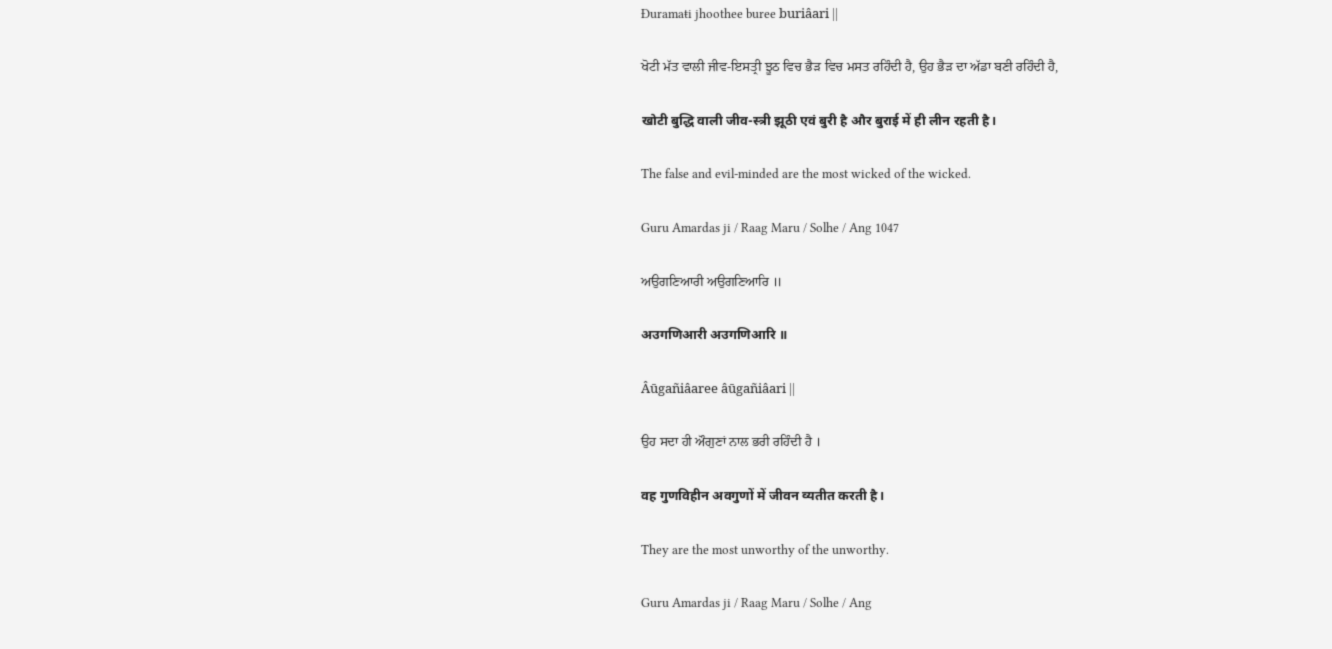Đuramaŧi jhoothee buree buriâari ||

ਖੋਟੀ ਮੱਤ ਵਾਲੀ ਜੀਵ-ਇਸਤ੍ਰੀ ਝੂਠ ਵਿਚ ਭੈੜ ਵਿਚ ਮਸਤ ਰਹਿੰਦੀ ਹੈ, ਉਹ ਭੈੜ ਦਾ ਅੱਡਾ ਬਣੀ ਰਹਿੰਦੀ ਹੈ,

खोटी बुद्धि वाली जीव-स्त्री झूठी एवं बुरी है और बुराई में ही लीन रहती है।

The false and evil-minded are the most wicked of the wicked.

Guru Amardas ji / Raag Maru / Solhe / Ang 1047

ਅਉਗਣਿਆਰੀ ਅਉਗਣਿਆਰਿ ॥

अउगणिआरी अउगणिआरि ॥

Âūgañiâaree âūgañiâari ||

ਉਹ ਸਦਾ ਹੀ ਔਗੁਣਾਂ ਨਾਲ ਭਰੀ ਰਹਿੰਦੀ ਹੈ ।

वह गुणविहीन अवगुणों में जीवन व्यतीत करती है।

They are the most unworthy of the unworthy.

Guru Amardas ji / Raag Maru / Solhe / Ang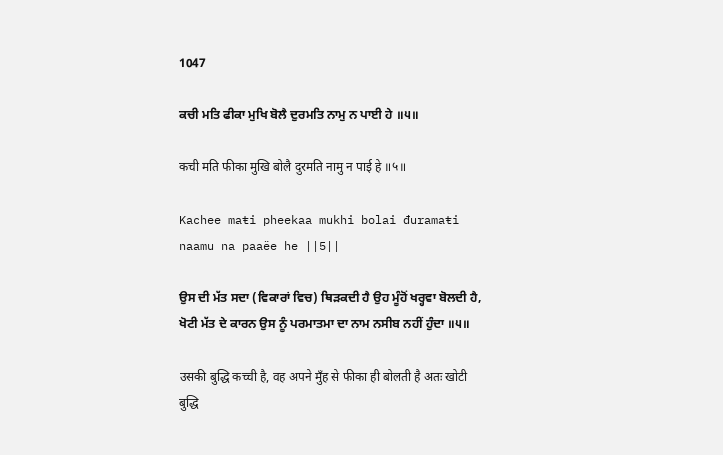1047

ਕਚੀ ਮਤਿ ਫੀਕਾ ਮੁਖਿ ਬੋਲੈ ਦੁਰਮਤਿ ਨਾਮੁ ਨ ਪਾਈ ਹੇ ॥੫॥

कची मति फीका मुखि बोलै दुरमति नामु न पाई हे ॥५॥

Kachee maŧi pheekaa mukhi bolai đuramaŧi naamu na paaëe he ||5||

ਉਸ ਦੀ ਮੱਤ ਸਦਾ (ਵਿਕਾਰਾਂ ਵਿਚ) ਥਿੜਕਦੀ ਹੈ ਉਹ ਮੂੰਹੋਂ ਖਰ੍ਹਵਾ ਬੋਲਦੀ ਹੈ, ਖੋਟੀ ਮੱਤ ਦੇ ਕਾਰਨ ਉਸ ਨੂੰ ਪਰਮਾਤਮਾ ਦਾ ਨਾਮ ਨਸੀਬ ਨਹੀਂ ਹੁੰਦਾ ॥੫॥

उसकी बुद्धि कच्ची है, वह अपने मुँह से फीका ही बोलती है अतः खोटी बुद्धि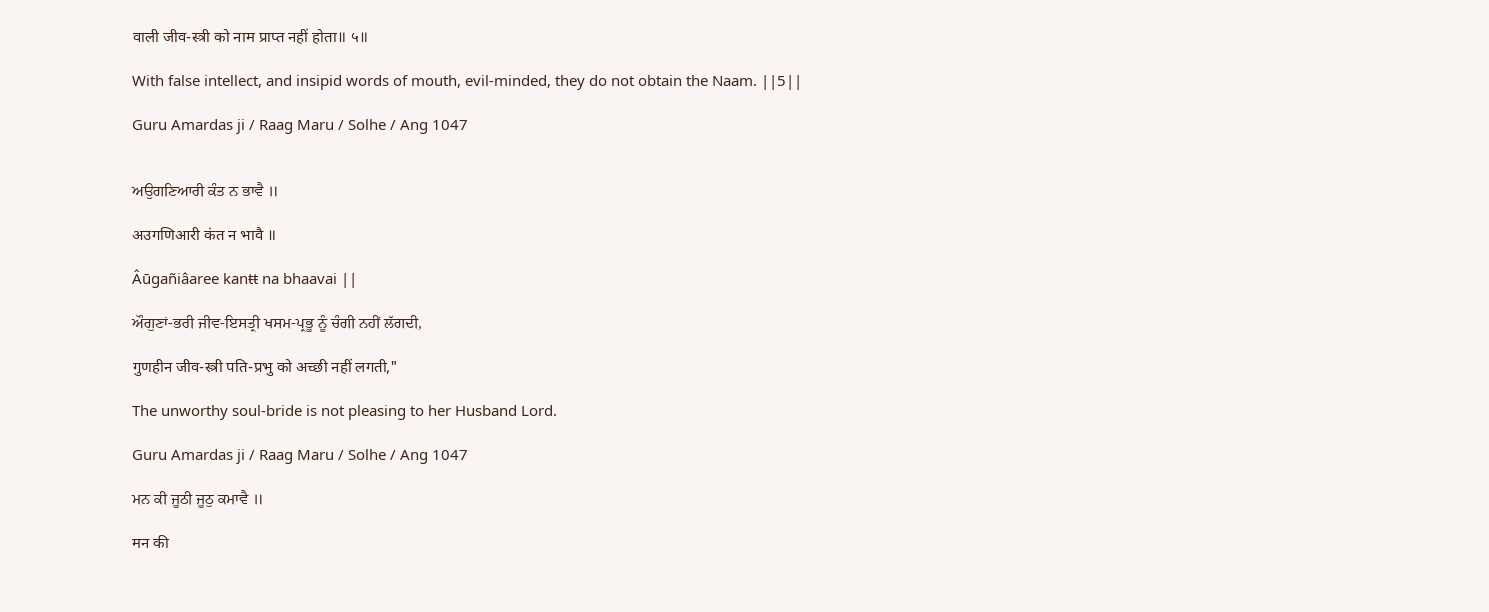वाली जीव-स्त्री को नाम प्राप्त नहीं होता॥ ५॥

With false intellect, and insipid words of mouth, evil-minded, they do not obtain the Naam. ||5||

Guru Amardas ji / Raag Maru / Solhe / Ang 1047


ਅਉਗਣਿਆਰੀ ਕੰਤ ਨ ਭਾਵੈ ॥

अउगणिआरी कंत न भावै ॥

Âūgañiâaree kanŧŧ na bhaavai ||

ਔਗੁਣਾਂ-ਭਰੀ ਜੀਵ-ਇਸਤ੍ਰੀ ਖਸਮ-ਪ੍ਰਭੂ ਨੂੰ ਚੰਗੀ ਨਹੀਂ ਲੱਗਦੀ,

गुणहीन जीव-स्त्री पति-प्रभु को अच्छी नहीं लगती,"

The unworthy soul-bride is not pleasing to her Husband Lord.

Guru Amardas ji / Raag Maru / Solhe / Ang 1047

ਮਨ ਕੀ ਜੂਠੀ ਜੂਠੁ ਕਮਾਵੈ ॥

मन की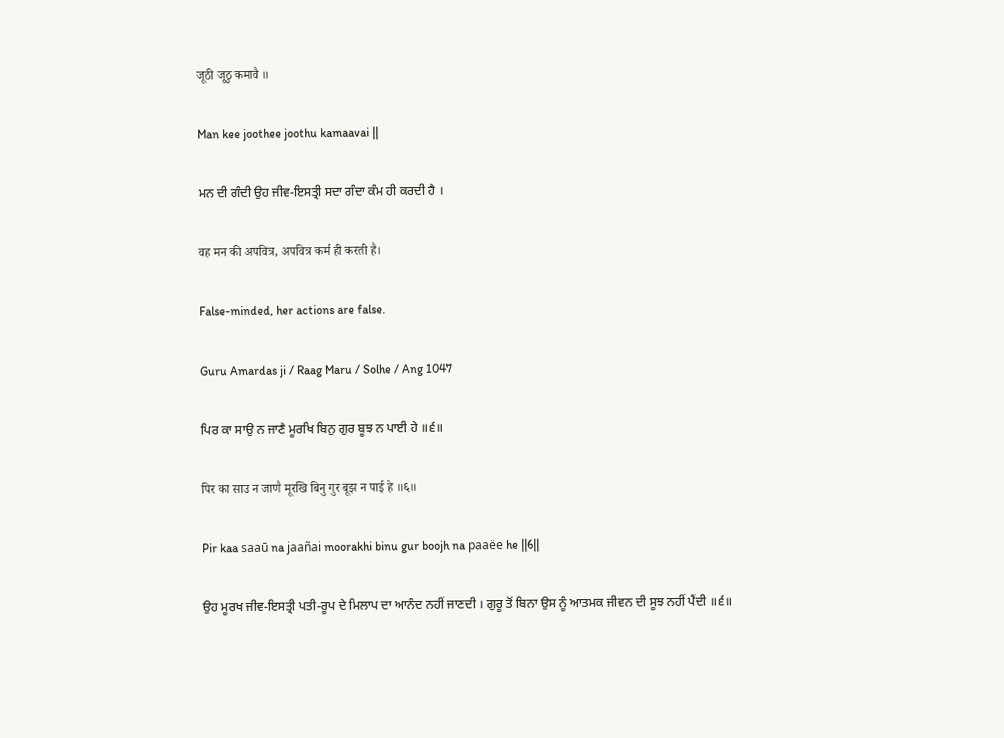जूठी जूठु कमावै ॥

Man kee joothee joothu kamaavai ||

ਮਨ ਦੀ ਗੰਦੀ ਉਹ ਜੀਵ-ਇਸਤ੍ਰੀ ਸਦਾ ਗੰਦਾ ਕੰਮ ਹੀ ਕਰਦੀ ਹੈ ।

वह मन की अपवित्र, अपवित्र कर्म ही करती है।

False-minded, her actions are false.

Guru Amardas ji / Raag Maru / Solhe / Ang 1047

ਪਿਰ ਕਾ ਸਾਉ ਨ ਜਾਣੈ ਮੂਰਖਿ ਬਿਨੁ ਗੁਰ ਬੂਝ ਨ ਪਾਈ ਹੇ ॥੬॥

पिर का साउ न जाणै मूरखि बिनु गुर बूझ न पाई हे ॥६॥

Pir kaa saaū na jaañai moorakhi binu gur boojh na paaëe he ||6||

ਉਹ ਮੂਰਖ ਜੀਵ-ਇਸਤ੍ਰੀ ਪਤੀ-ਰੂਪ ਦੇ ਮਿਲਾਪ ਦਾ ਆਨੰਦ ਨਹੀਂ ਜਾਣਦੀ । ਗੁਰੂ ਤੋਂ ਬਿਨਾ ਉਸ ਨੂੰ ਆਤਮਕ ਜੀਵਨ ਦੀ ਸੂਝ ਨਹੀਂ ਪੈਂਦੀ ॥੬॥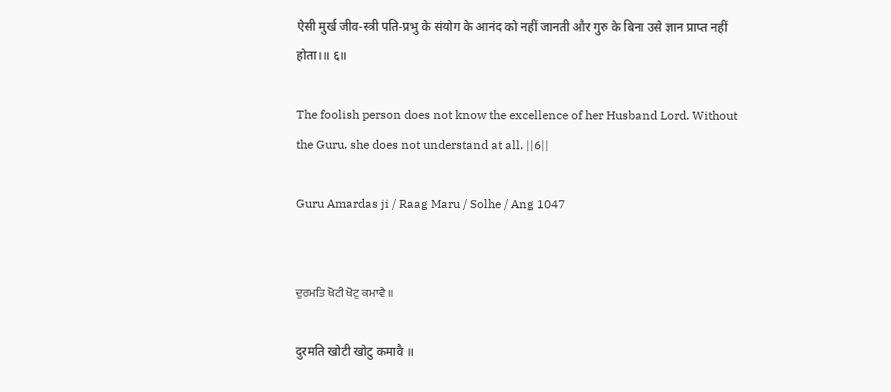ऐसी मुर्ख जीव-स्त्री पति-प्रभु के संयोग के आनंद को नहीं जानती और गुरु के बिना उसे ज्ञान प्राप्त नहीं होता।॥ ६॥

The foolish person does not know the excellence of her Husband Lord. Without the Guru, she does not understand at all. ||6||

Guru Amardas ji / Raag Maru / Solhe / Ang 1047


ਦੁਰਮਤਿ ਖੋਟੀ ਖੋਟੁ ਕਮਾਵੈ ॥

दुरमति खोटी खोटु कमावै ॥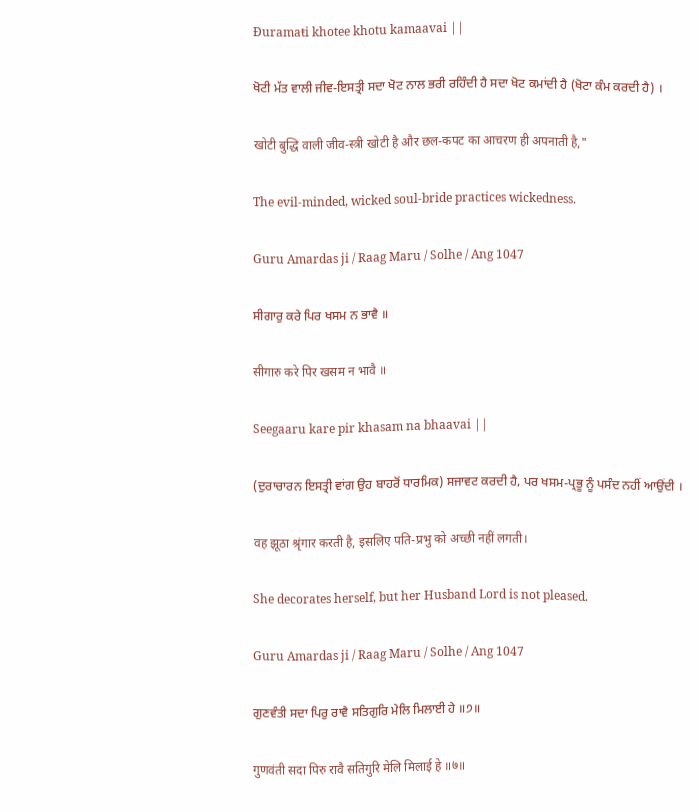Đuramaŧi khotee khotu kamaavai ||

ਖੋਟੀ ਮੱਤ ਵਾਲੀ ਜੀਵ-ਇਸਤ੍ਰੀ ਸਦਾ ਖੋਟ ਨਾਲ ਭਰੀ ਰਹਿੰਦੀ ਹੈ ਸਦਾ ਖੋਟ ਕਮਾਂਦੀ ਹੈ (ਖੋਟਾ ਕੰਮ ਕਰਦੀ ਹੈ) ।

खोटी बुद्धि वाली जीव-स्त्री खोटी है और छल-कपट का आचरण ही अपनाती है,"

The evil-minded, wicked soul-bride practices wickedness.

Guru Amardas ji / Raag Maru / Solhe / Ang 1047

ਸੀਗਾਰੁ ਕਰੇ ਪਿਰ ਖਸਮ ਨ ਭਾਵੈ ॥

सीगारु करे पिर खसम न भावै ॥

Seegaaru kare pir khasam na bhaavai ||

(ਦੁਰਾਚਾਰਨ ਇਸਤ੍ਰੀ ਵਾਂਗ ਉਹ ਬਾਹਰੋਂ ਧਾਰਮਿਕ) ਸਜਾਵਟ ਕਰਦੀ ਹੈ, ਪਰ ਖਸਮ-ਪ੍ਰਭੂ ਨੂੰ ਪਸੰਦ ਨਹੀਂ ਆਉਂਦੀ ।

वह झूठा श्रृंगार करती है, इसलिए पति-प्रभु को अच्छी नहीं लगती।

She decorates herself, but her Husband Lord is not pleased.

Guru Amardas ji / Raag Maru / Solhe / Ang 1047

ਗੁਣਵੰਤੀ ਸਦਾ ਪਿਰੁ ਰਾਵੈ ਸਤਿਗੁਰਿ ਮੇਲਿ ਮਿਲਾਈ ਹੇ ॥੭॥

गुणवंती सदा पिरु रावै सतिगुरि मेलि मिलाई हे ॥७॥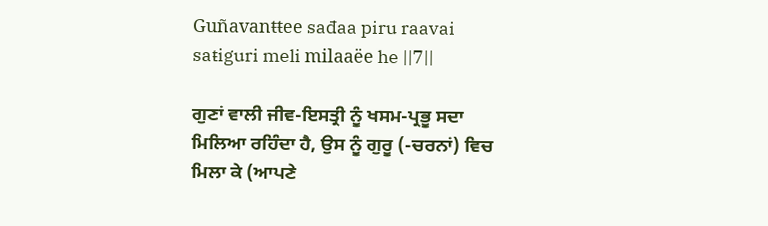Guñavanŧŧee sađaa piru raavai saŧiguri meli milaaëe he ||7||

ਗੁਣਾਂ ਵਾਲੀ ਜੀਵ-ਇਸਤ੍ਰੀ ਨੂੰ ਖਸਮ-ਪ੍ਰਭੂ ਸਦਾ ਮਿਲਿਆ ਰਹਿੰਦਾ ਹੈ, ਉਸ ਨੂੰ ਗੁਰੂ (-ਚਰਨਾਂ) ਵਿਚ ਮਿਲਾ ਕੇ (ਆਪਣੇ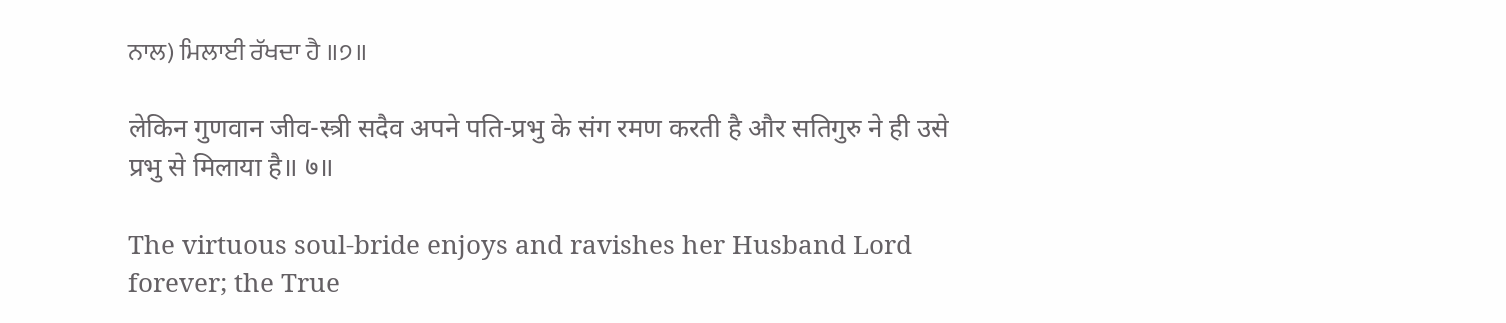ਨਾਲ) ਮਿਲਾਈ ਰੱਖਦਾ ਹੈ ॥੭॥

लेकिन गुणवान जीव-स्त्री सदैव अपने पति-प्रभु के संग रमण करती है और सतिगुरु ने ही उसे प्रभु से मिलाया है॥ ७॥

The virtuous soul-bride enjoys and ravishes her Husband Lord forever; the True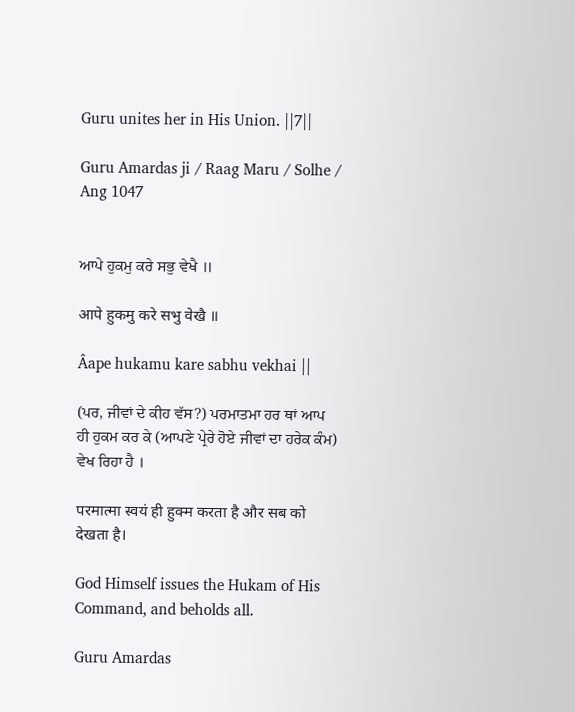Guru unites her in His Union. ||7||

Guru Amardas ji / Raag Maru / Solhe / Ang 1047


ਆਪੇ ਹੁਕਮੁ ਕਰੇ ਸਭੁ ਵੇਖੈ ॥

आपे हुकमु करे सभु वेखै ॥

Âape hukamu kare sabhu vekhai ||

(ਪਰ, ਜੀਵਾਂ ਦੇ ਕੀਹ ਵੱਸ?) ਪਰਮਾਤਮਾ ਹਰ ਥਾਂ ਆਪ ਹੀ ਹੁਕਮ ਕਰ ਕੇ (ਆਪਣੇ ਪ੍ਰੇਰੇ ਹੋਏ ਜੀਵਾਂ ਦਾ ਹਰੇਕ ਕੰਮ) ਵੇਖ ਰਿਹਾ ਹੈ ।

परमात्मा स्वयं ही हुक्म करता है और सब को देखता है।

God Himself issues the Hukam of His Command, and beholds all.

Guru Amardas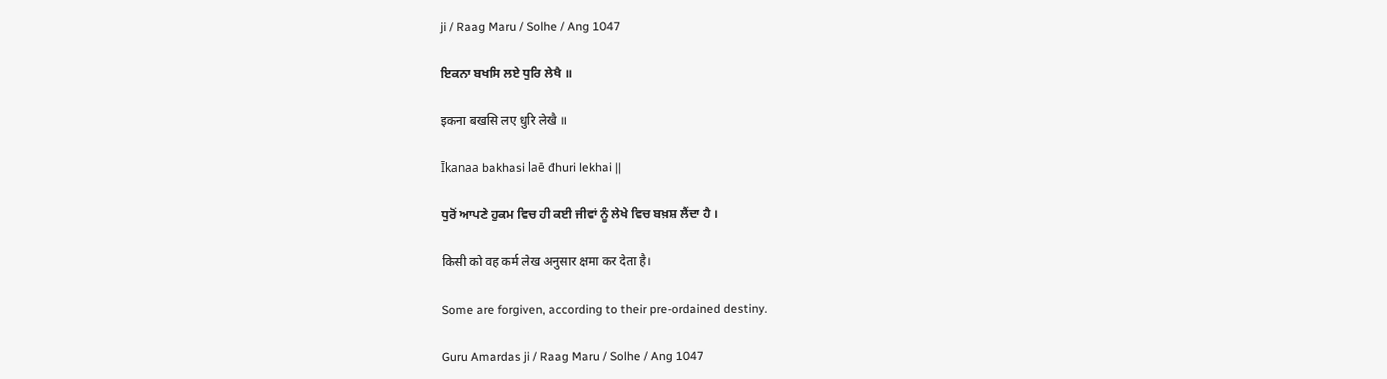ji / Raag Maru / Solhe / Ang 1047

ਇਕਨਾ ਬਖਸਿ ਲਏ ਧੁਰਿ ਲੇਖੈ ॥

इकना बखसि लए धुरि लेखै ॥

Īkanaa bakhasi laē đhuri lekhai ||

ਧੁਰੋਂ ਆਪਣੇ ਹੁਕਮ ਵਿਚ ਹੀ ਕਈ ਜੀਵਾਂ ਨੂੰ ਲੇਖੇ ਵਿਚ ਬਖ਼ਸ਼ ਲੈਂਦਾ ਹੈ ।

किसी को वह कर्म लेख अनुसार क्षमा कर देता है।

Some are forgiven, according to their pre-ordained destiny.

Guru Amardas ji / Raag Maru / Solhe / Ang 1047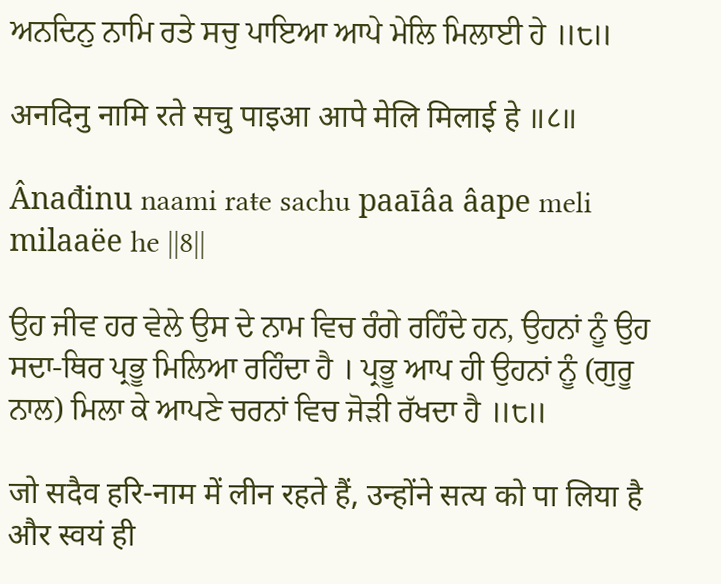ਅਨਦਿਨੁ ਨਾਮਿ ਰਤੇ ਸਚੁ ਪਾਇਆ ਆਪੇ ਮੇਲਿ ਮਿਲਾਈ ਹੇ ॥੮॥

अनदिनु नामि रते सचु पाइआ आपे मेलि मिलाई हे ॥८॥

Ânađinu naami raŧe sachu paaīâa âape meli milaaëe he ||8||

ਉਹ ਜੀਵ ਹਰ ਵੇਲੇ ਉਸ ਦੇ ਨਾਮ ਵਿਚ ਰੰਗੇ ਰਹਿੰਦੇ ਹਨ, ਉਹਨਾਂ ਨੂੰ ਉਹ ਸਦਾ-ਥਿਰ ਪ੍ਰਭੂ ਮਿਲਿਆ ਰਹਿੰਦਾ ਹੈ । ਪ੍ਰਭੂ ਆਪ ਹੀ ਉਹਨਾਂ ਨੂੰ (ਗੁਰੂ ਨਾਲ) ਮਿਲਾ ਕੇ ਆਪਣੇ ਚਰਨਾਂ ਵਿਚ ਜੋੜੀ ਰੱਖਦਾ ਹੈ ॥੮॥

जो सदैव हरि-नाम में लीन रहते हैं, उन्होंने सत्य को पा लिया है और स्वयं ही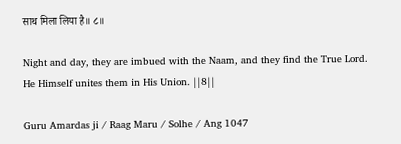साथ मिला लिया है॥ ८॥

Night and day, they are imbued with the Naam, and they find the True Lord. He Himself unites them in His Union. ||8||

Guru Amardas ji / Raag Maru / Solhe / Ang 1047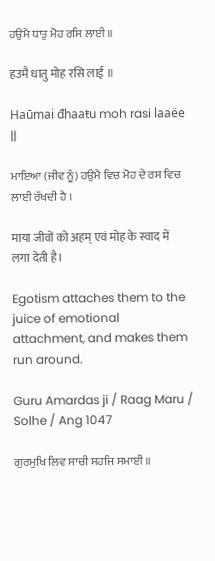ਹਉਮੈ ਧਾਤੁ ਮੋਹ ਰਸਿ ਲਾਈ ॥

हउमै धातु मोह रसि लाई ॥

Haūmai đhaaŧu moh rasi laaëe ||

ਮਾਇਆ (ਜੀਵ ਨੂੰ) ਹਉਮੈ ਵਿਚ ਮੋਹ ਦੇ ਰਸ ਵਿਚ ਲਾਈ ਰੱਖਦੀ ਹੈ ।

माया जीवों को अहम् एवं मोह के स्वाद में लगा देती है।

Egotism attaches them to the juice of emotional attachment, and makes them run around.

Guru Amardas ji / Raag Maru / Solhe / Ang 1047

ਗੁਰਮੁਖਿ ਲਿਵ ਸਾਚੀ ਸਹਜਿ ਸਮਾਈ ॥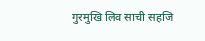गुरमुखि लिव साची सहजि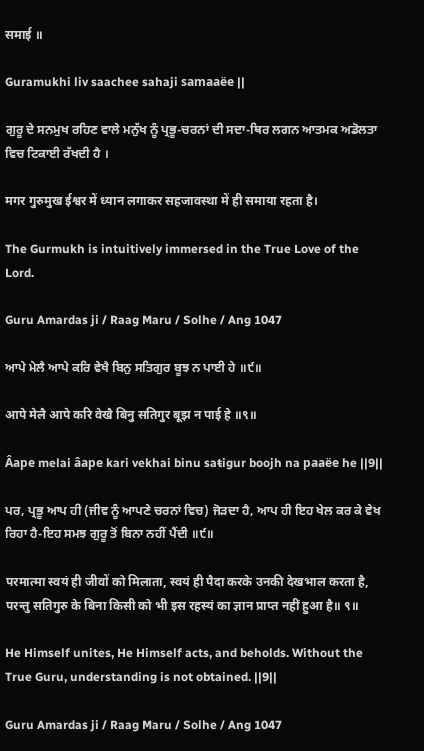समाई ॥

Guramukhi liv saachee sahaji samaaëe ||

ਗੁਰੂ ਦੇ ਸਨਮੁਖ ਰਹਿਣ ਵਾਲੇ ਮਨੁੱਖ ਨੂੰ ਪ੍ਰਭੂ-ਚਰਨਾਂ ਦੀ ਸਦਾ-ਥਿਰ ਲਗਨ ਆਤਮਕ ਅਡੋਲਤਾ ਵਿਚ ਟਿਕਾਈ ਰੱਖਦੀ ਹੈ ।

मगर गुरुमुख ईश्वर में ध्यान लगाकर सहजावस्था में ही समाया रहता है।

The Gurmukh is intuitively immersed in the True Love of the Lord.

Guru Amardas ji / Raag Maru / Solhe / Ang 1047

ਆਪੇ ਮੇਲੈ ਆਪੇ ਕਰਿ ਵੇਖੈ ਬਿਨੁ ਸਤਿਗੁਰ ਬੂਝ ਨ ਪਾਈ ਹੇ ॥੯॥

आपे मेलै आपे करि वेखै बिनु सतिगुर बूझ न पाई हे ॥९॥

Âape melai âape kari vekhai binu saŧigur boojh na paaëe he ||9||

ਪਰ, ਪ੍ਰਭੂ ਆਪ ਹੀ (ਜੀਵ ਨੂੰ ਆਪਣੇ ਚਰਨਾਂ ਵਿਚ) ਜੋੜਦਾ ਹੈ, ਆਪ ਹੀ ਇਹ ਖੇਲ ਕਰ ਕੇ ਵੇਖ ਰਿਹਾ ਹੈ-ਇਹ ਸਮਝ ਗੁਰੂ ਤੋਂ ਬਿਨਾ ਨਹੀਂ ਪੈਂਦੀ ॥੯॥

परमात्मा स्वयं ही जीवों को मिलाता, स्वयं ही पैदा करके उनकी देखभाल करता है, परन्तु सतिगुरु के बिना किसी को भी इस रहस्यं का ज्ञान प्राप्त नहीं हुआ है॥ ९॥

He Himself unites, He Himself acts, and beholds. Without the True Guru, understanding is not obtained. ||9||

Guru Amardas ji / Raag Maru / Solhe / Ang 1047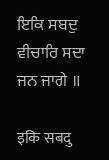ਇਕਿ ਸਬਦੁ ਵੀਚਾਰਿ ਸਦਾ ਜਨ ਜਾਗੇ ॥

इकि सबदु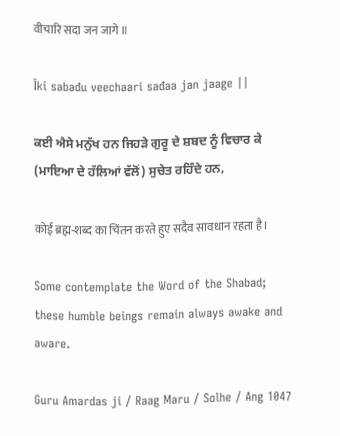वीचारि सदा जन जागे ॥

Īki sabađu veechaari sađaa jan jaage ||

ਕਈ ਐਸੇ ਮਨੁੱਖ ਹਨ ਜਿਹੜੇ ਗੁਰੂ ਦੇ ਸ਼ਬਦ ਨੂੰ ਵਿਚਾਰ ਕੇ (ਮਾਇਆ ਦੇ ਹੱਲਿਆਂ ਵੱਲੋਂ) ਸੁਚੇਤ ਰਹਿੰਦੇ ਹਨ,

कोई ब्रह्म-शब्द का चिंतन करते हुए सदैव सावधान रहता है।

Some contemplate the Word of the Shabad; these humble beings remain always awake and aware.

Guru Amardas ji / Raag Maru / Solhe / Ang 1047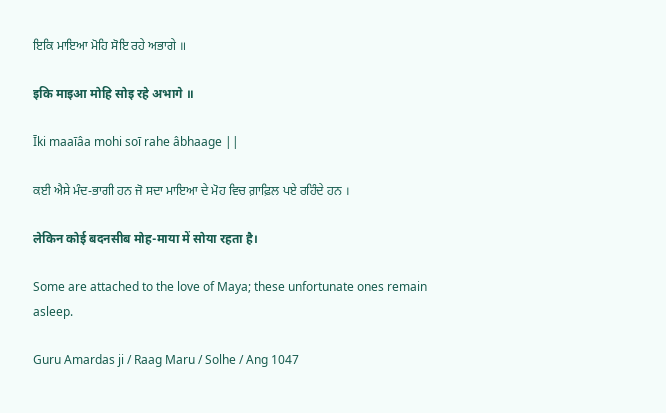ਇਕਿ ਮਾਇਆ ਮੋਹਿ ਸੋਇ ਰਹੇ ਅਭਾਗੇ ॥

इकि माइआ मोहि सोइ रहे अभागे ॥

Īki maaīâa mohi soī rahe âbhaage ||

ਕਈ ਐਸੇ ਮੰਦ-ਭਾਗੀ ਹਨ ਜੋ ਸਦਾ ਮਾਇਆ ਦੇ ਮੋਹ ਵਿਚ ਗ਼ਾਫ਼ਿਲ ਪਏ ਰਹਿੰਦੇ ਹਨ ।

लेकिन कोई बदनसीब मोह-माया में सोया रहता है।

Some are attached to the love of Maya; these unfortunate ones remain asleep.

Guru Amardas ji / Raag Maru / Solhe / Ang 1047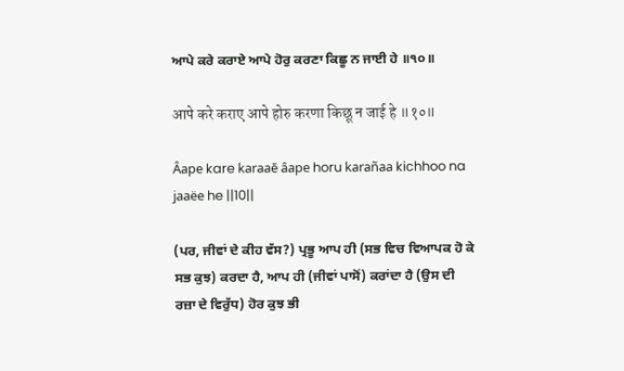ਆਪੇ ਕਰੇ ਕਰਾਏ ਆਪੇ ਹੋਰੁ ਕਰਣਾ ਕਿਛੂ ਨ ਜਾਈ ਹੇ ॥੧੦॥

आपे करे कराए आपे होरु करणा किछू न जाई हे ॥१०॥

Âape kare karaaē âape horu karañaa kichhoo na jaaëe he ||10||

(ਪਰ, ਜੀਵਾਂ ਦੇ ਕੀਹ ਵੱਸ?) ਪ੍ਰਭੂ ਆਪ ਹੀ (ਸਭ ਵਿਚ ਵਿਆਪਕ ਹੋ ਕੇ ਸਭ ਕੁਝ) ਕਰਦਾ ਹੈ, ਆਪ ਹੀ (ਜੀਵਾਂ ਪਾਸੋਂ) ਕਰਾਂਦਾ ਹੈ (ਉਸ ਦੀ ਰਜ਼ਾ ਦੇ ਵਿਰੁੱਧ) ਹੋਰ ਕੁਝ ਭੀ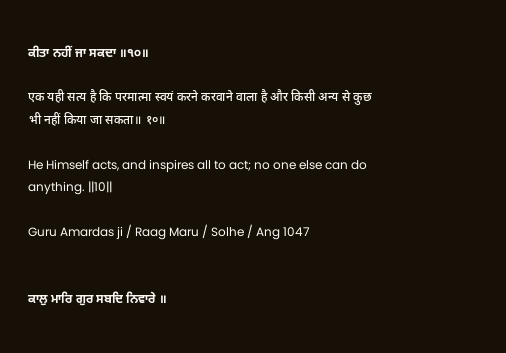ਕੀਤਾ ਨਹੀਂ ਜਾ ਸਕਦਾ ॥੧੦॥

एक यही सत्य है कि परमात्मा स्वयं करने करवाने वाला है और किसी अन्य से कुछ भी नहीं किया जा सकता॥ १०॥

He Himself acts, and inspires all to act; no one else can do anything. ||10||

Guru Amardas ji / Raag Maru / Solhe / Ang 1047


ਕਾਲੁ ਮਾਰਿ ਗੁਰ ਸਬਦਿ ਨਿਵਾਰੇ ॥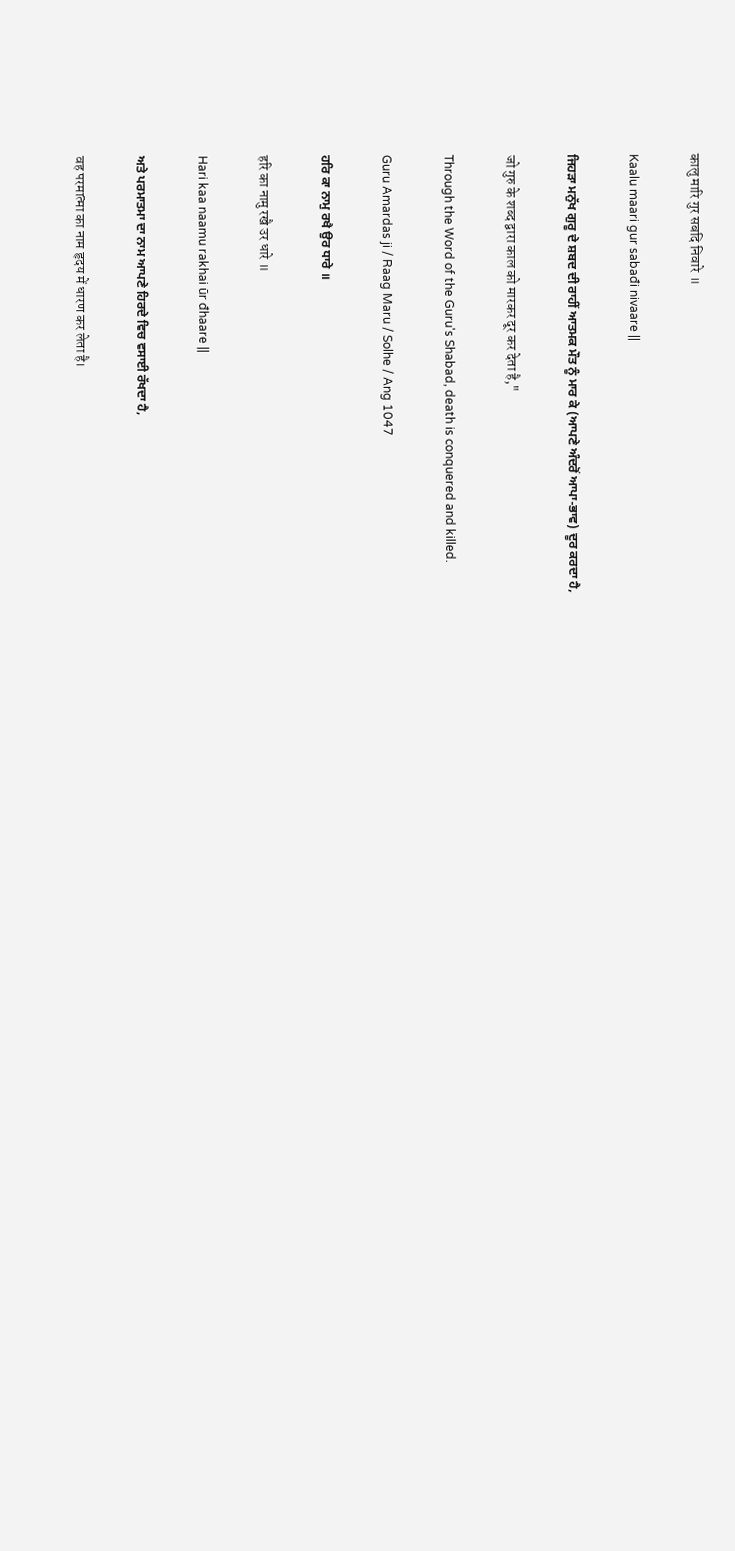कालु मारि गुर सबदि निवारे ॥

Kaalu maari gur sabađi nivaare ||

ਜਿਹੜਾ ਮਨੁੱਖ ਗੁਰੂ ਦੇ ਸ਼ਬਦ ਦੀ ਰਾਹੀਂ ਆਤਮਕ ਮੌਤ ਨੂੰ ਮਾਰ ਕੇ (ਆਪਣੇ ਅੰਦਰੋਂ ਆਪਾ-ਭਾਵ) ਦੂਰ ਕਰਦਾ ਹੈ,

जो गुरु के शब्द द्वारा काल को मारकर दूर कर देता है,"

Through the Word of the Guru's Shabad, death is conquered and killed.

Guru Amardas ji / Raag Maru / Solhe / Ang 1047

ਹਰਿ ਕਾ ਨਾਮੁ ਰਖੈ ਉਰ ਧਾਰੇ ॥

हरि का नामु रखै उर धारे ॥

Hari kaa naamu rakhai ūr đhaare ||

ਅਤੇ ਪਰਮਾਤਮਾ ਦਾ ਨਾਮ ਆਪਣੇ ਹਿਰਦੇ ਵਿਚ ਵਸਾਈ ਰੱਖਦਾ ਹੈ,

वह परमात्मा का नाम हृदय में धारण कर लेता है।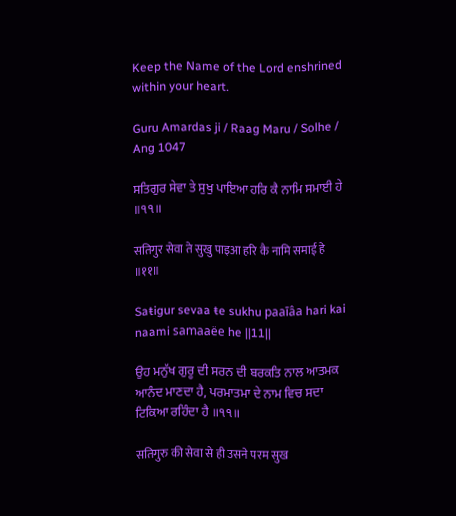Keep the Name of the Lord enshrined within your heart.

Guru Amardas ji / Raag Maru / Solhe / Ang 1047

ਸਤਿਗੁਰ ਸੇਵਾ ਤੇ ਸੁਖੁ ਪਾਇਆ ਹਰਿ ਕੈ ਨਾਮਿ ਸਮਾਈ ਹੇ ॥੧੧॥

सतिगुर सेवा ते सुखु पाइआ हरि कै नामि समाई हे ॥११॥

Saŧigur sevaa ŧe sukhu paaīâa hari kai naami samaaëe he ||11||

ਉਹ ਮਨੁੱਖ ਗੁਰੂ ਦੀ ਸਰਨ ਦੀ ਬਰਕਤਿ ਨਾਲ ਆਤਮਕ ਆਨੰਦ ਮਾਣਦਾ ਹੈ, ਪਰਮਾਤਮਾ ਦੇ ਨਾਮ ਵਿਚ ਸਦਾ ਟਿਕਿਆ ਰਹਿੰਦਾ ਹੈ ॥੧੧॥

सतिगुरु की सेवा से ही उसने परम सुख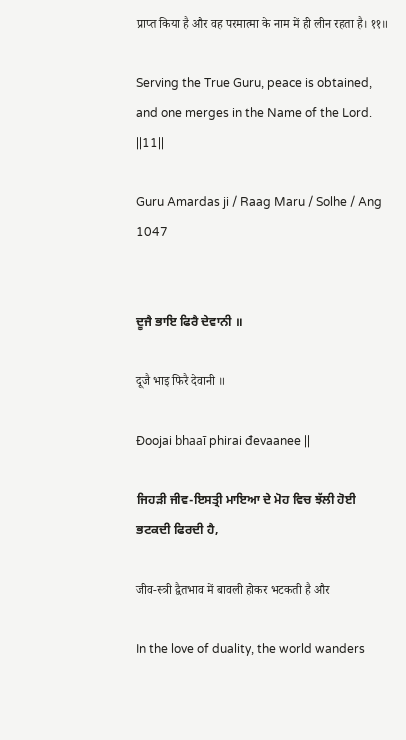प्राप्त किया है और वह परमात्मा के नाम में ही लीन रहता है। ११॥

Serving the True Guru, peace is obtained, and one merges in the Name of the Lord. ||11||

Guru Amardas ji / Raag Maru / Solhe / Ang 1047


ਦੂਜੈ ਭਾਇ ਫਿਰੈ ਦੇਵਾਨੀ ॥

दूजै भाइ फिरै देवानी ॥

Đoojai bhaaī phirai đevaanee ||

ਜਿਹੜੀ ਜੀਵ-ਇਸਤ੍ਰੀ ਮਾਇਆ ਦੇ ਮੋਹ ਵਿਚ ਝੱਲੀ ਹੋਈ ਭਟਕਦੀ ਫਿਰਦੀ ਹੈ,

जीव-स्त्री द्वैतभाव में बावली होकर भटकती है और

In the love of duality, the world wanders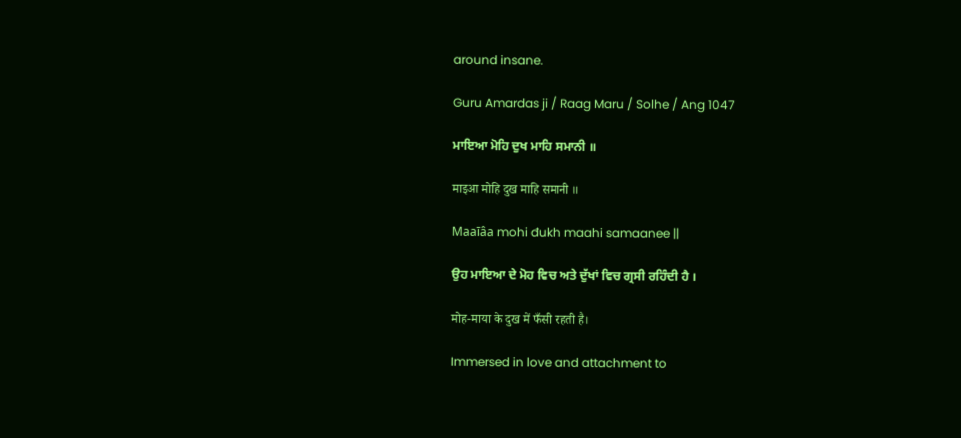around insane.

Guru Amardas ji / Raag Maru / Solhe / Ang 1047

ਮਾਇਆ ਮੋਹਿ ਦੁਖ ਮਾਹਿ ਸਮਾਨੀ ॥

माइआ मोहि दुख माहि समानी ॥

Maaīâa mohi đukh maahi samaanee ||

ਉਹ ਮਾਇਆ ਦੇ ਮੋਹ ਵਿਚ ਅਤੇ ਦੁੱਖਾਂ ਵਿਚ ਗ੍ਰਸੀ ਰਹਿੰਦੀ ਹੈ ।

मोह-माया के दुख में फँसी रहती है।

Immersed in love and attachment to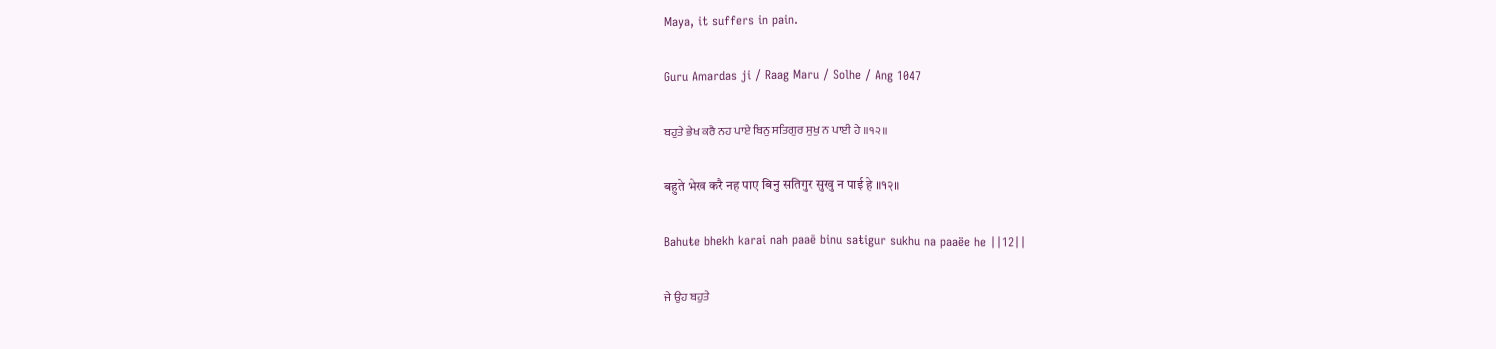Maya, it suffers in pain.

Guru Amardas ji / Raag Maru / Solhe / Ang 1047

ਬਹੁਤੇ ਭੇਖ ਕਰੈ ਨਹ ਪਾਏ ਬਿਨੁ ਸਤਿਗੁਰ ਸੁਖੁ ਨ ਪਾਈ ਹੇ ॥੧੨॥

बहुते भेख करै नह पाए बिनु सतिगुर सुखु न पाई हे ॥१२॥

Bahuŧe bhekh karai nah paaē binu saŧigur sukhu na paaëe he ||12||

ਜੇ ਉਹ ਬਹੁਤੇ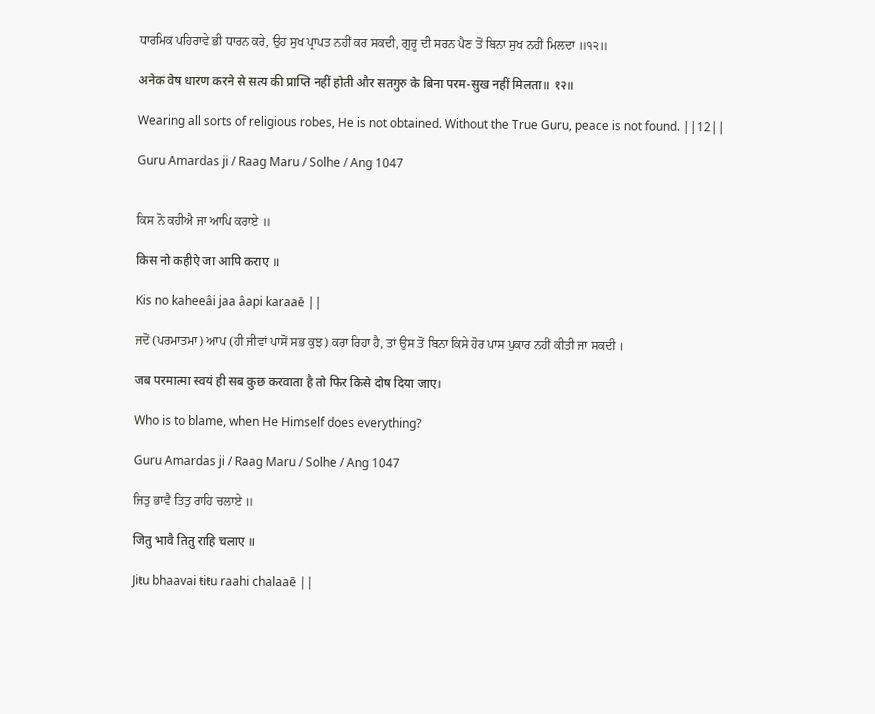ਧਾਰਮਿਕ ਪਹਿਰਾਵੇ ਭੀ ਧਾਰਨ ਕਰੇ, ਉਹ ਸੁਖ ਪ੍ਰਾਪਤ ਨਹੀਂ ਕਰ ਸਕਦੀ, ਗੁਰੂ ਦੀ ਸਰਨ ਪੈਣ ਤੋਂ ਬਿਨਾ ਸੁਖ ਨਹੀਂ ਮਿਲਦਾ ॥੧੨॥

अनेक वेष धारण करने से सत्य की प्राप्ति नहीं होती और सतगुरु के बिना परम-सुख नहीं मिलता॥ १२॥

Wearing all sorts of religious robes, He is not obtained. Without the True Guru, peace is not found. ||12||

Guru Amardas ji / Raag Maru / Solhe / Ang 1047


ਕਿਸ ਨੋ ਕਹੀਐ ਜਾ ਆਪਿ ਕਰਾਏ ॥

किस नो कहीऐ जा आपि कराए ॥

Kis no kaheeâi jaa âapi karaaē ||

ਜਦੋਂ (ਪਰਮਾਤਮਾ) ਆਪ (ਹੀ ਜੀਵਾਂ ਪਾਸੋਂ ਸਭ ਕੁਝ) ਕਰਾ ਰਿਹਾ ਹੈ, ਤਾਂ ਉਸ ਤੋਂ ਬਿਨਾ ਕਿਸੇ ਹੋਰ ਪਾਸ ਪੁਕਾਰ ਨਹੀਂ ਕੀਤੀ ਜਾ ਸਕਦੀ ।

जब परमात्मा स्वयं ही सब कुछ करवाता है तो फिर किसे दोष दिया जाए।

Who is to blame, when He Himself does everything?

Guru Amardas ji / Raag Maru / Solhe / Ang 1047

ਜਿਤੁ ਭਾਵੈ ਤਿਤੁ ਰਾਹਿ ਚਲਾਏ ॥

जितु भावै तितु राहि चलाए ॥

Jiŧu bhaavai ŧiŧu raahi chalaaē ||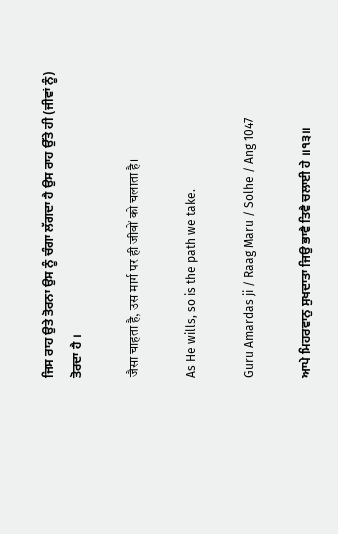ਜਿਸ ਰਾਹ ਉਤੇ ਤੋਰਨਾ ਉਸ ਨੂੰ ਚੰਗਾ ਲੱਗਦਾ ਹੈ ਉਸ ਰਾਹ ਉੱਤੇ ਹੀ (ਜੀਵਾਂ ਨੂੰ) ਤੋਰਦਾ ਹੈ ।

जैसा चाहता है, उस मार्ग पर ही जीवों को चलाता है।

As He wills, so is the path we take.

Guru Amardas ji / Raag Maru / Solhe / Ang 1047

ਆਪੇ ਮਿਹਰਵਾਨੁ ਸੁਖਦਾਤਾ ਜਿਉ ਭਾਵੈ ਤਿਵੈ ਚਲਾਈ ਹੇ ॥੧੩॥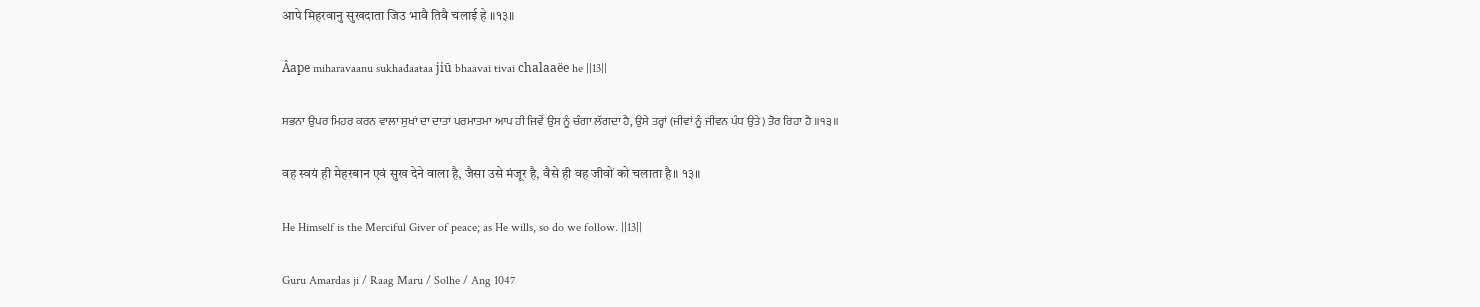आपे मिहरवानु सुखदाता जिउ भावै तिवै चलाई हे ॥१३॥

Âape miharavaanu sukhađaaŧaa jiū bhaavai ŧivai chalaaëe he ||13||

ਸਭਨਾ ਉਪਰ ਮਿਹਰ ਕਰਨ ਵਾਲਾ ਸੁਖਾਂ ਦਾ ਦਾਤਾ ਪਰਮਾਤਮਾ ਆਪ ਹੀ ਜਿਵੇਂ ਉਸ ਨੂੰ ਚੰਗਾ ਲੱਗਦਾ ਹੈ, ਉਸੇ ਤਰ੍ਹਾਂ (ਜੀਵਾਂ ਨੂੰ ਜੀਵਨ ਪੰਧ ਉਤੇ) ਤੋਰ ਰਿਹਾ ਹੈ ॥੧੩॥

वह स्वयं ही मेहरबान एवं सुख देने वाला है, जैसा उसे मंजूर है, वैसे ही वह जीवों को चलाता है॥ १३॥

He Himself is the Merciful Giver of peace; as He wills, so do we follow. ||13||

Guru Amardas ji / Raag Maru / Solhe / Ang 1047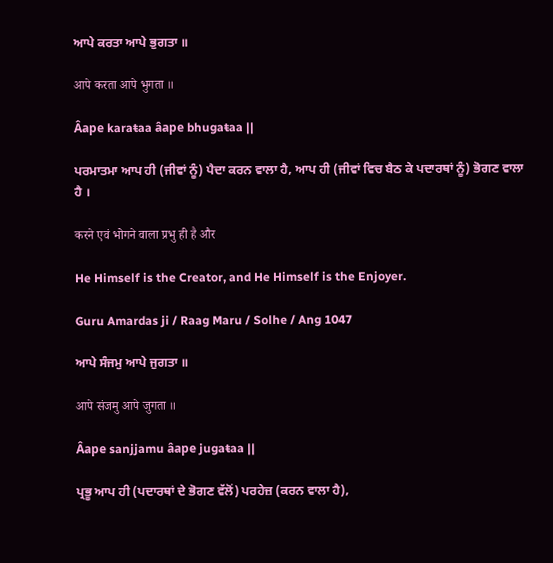ਆਪੇ ਕਰਤਾ ਆਪੇ ਭੁਗਤਾ ॥

आपे करता आपे भुगता ॥

Âape karaŧaa âape bhugaŧaa ||

ਪਰਮਾਤਮਾ ਆਪ ਹੀ (ਜੀਵਾਂ ਨੂੰ) ਪੈਦਾ ਕਰਨ ਵਾਲਾ ਹੈ, ਆਪ ਹੀ (ਜੀਵਾਂ ਵਿਚ ਬੈਠ ਕੇ ਪਦਾਰਥਾਂ ਨੂੰ) ਭੋਗਣ ਵਾਲਾ ਹੈ ।

करने एवं भोगने वाला प्रभु ही है और

He Himself is the Creator, and He Himself is the Enjoyer.

Guru Amardas ji / Raag Maru / Solhe / Ang 1047

ਆਪੇ ਸੰਜਮੁ ਆਪੇ ਜੁਗਤਾ ॥

आपे संजमु आपे जुगता ॥

Âape sanjjamu âape jugaŧaa ||

ਪ੍ਰਭੂ ਆਪ ਹੀ (ਪਦਾਰਥਾਂ ਦੇ ਭੋਗਣ ਵੱਲੋਂ) ਪਰਹੇਜ਼ (ਕਰਨ ਵਾਲਾ ਹੈ),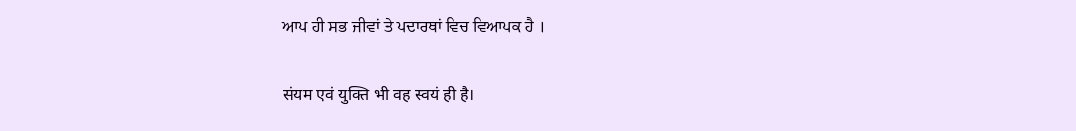ਆਪ ਹੀ ਸਭ ਜੀਵਾਂ ਤੇ ਪਦਾਰਥਾਂ ਵਿਚ ਵਿਆਪਕ ਹੈ ।

संयम एवं युक्ति भी वह स्वयं ही है।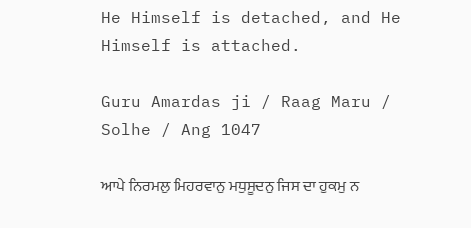He Himself is detached, and He Himself is attached.

Guru Amardas ji / Raag Maru / Solhe / Ang 1047

ਆਪੇ ਨਿਰਮਲੁ ਮਿਹਰਵਾਨੁ ਮਧੁਸੂਦਨੁ ਜਿਸ ਦਾ ਹੁਕਮੁ ਨ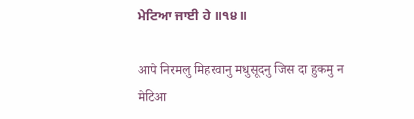ਮੇਟਿਆ ਜਾਈ ਹੇ ॥੧੪॥

आपे निरमलु मिहरवानु मधुसूदनु जिस दा हुकमु न मेटिआ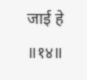जाई हे ॥१४॥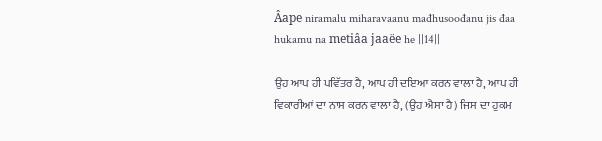Âape niramalu miharavaanu mađhusoođanu jis đaa hukamu na metiâa jaaëe he ||14||

ਉਹ ਆਪ ਹੀ ਪਵਿੱਤਰ ਹੈ, ਆਪ ਹੀ ਦਇਆ ਕਰਨ ਵਾਲਾ ਹੈ, ਆਪ ਹੀ ਵਿਕਾਰੀਆਂ ਦਾ ਨਾਸ ਕਰਨ ਵਾਲਾ ਹੈ, (ਉਹ ਐਸਾ ਹੈ) ਜਿਸ ਦਾ ਹੁਕਮ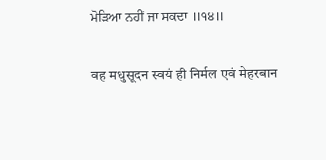ਮੋੜਿਆ ਨਹੀਂ ਜਾ ਸਕਦਾ ॥੧੪॥

वह मधुसूदन स्वयं ही निर्मल एवं मेहरबान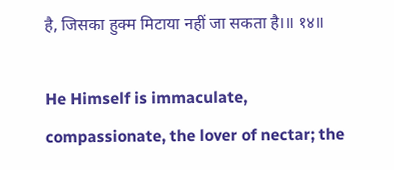है, जिसका हुक्म मिटाया नहीं जा सकता है।॥ १४॥

He Himself is immaculate, compassionate, the lover of nectar; the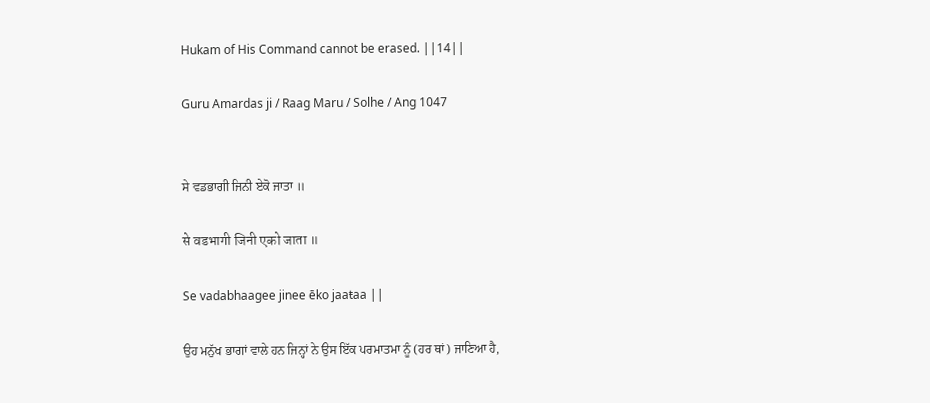Hukam of His Command cannot be erased. ||14||

Guru Amardas ji / Raag Maru / Solhe / Ang 1047


ਸੇ ਵਡਭਾਗੀ ਜਿਨੀ ਏਕੋ ਜਾਤਾ ॥

से वडभागी जिनी एको जाता ॥

Se vadabhaagee jinee ēko jaaŧaa ||

ਉਹ ਮਨੁੱਖ ਭਾਗਾਂ ਵਾਲੇ ਹਨ ਜਿਨ੍ਹਾਂ ਨੇ ਉਸ ਇੱਕ ਪਰਮਾਤਮਾ ਨੂੰ (ਹਰ ਥਾਂ) ਜਾਣਿਆ ਹੈ,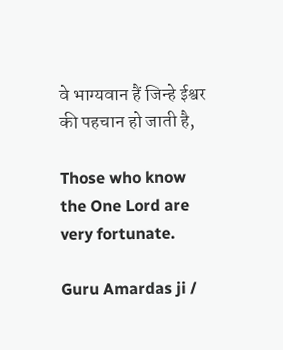वे भाग्यवान हैं जिन्हे ईश्वर की पहचान हो जाती है,

Those who know the One Lord are very fortunate.

Guru Amardas ji /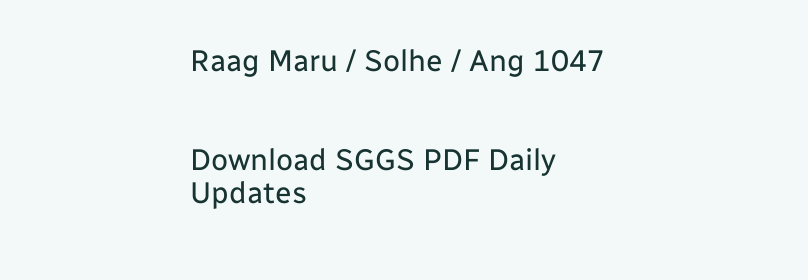Raag Maru / Solhe / Ang 1047


Download SGGS PDF Daily Updates